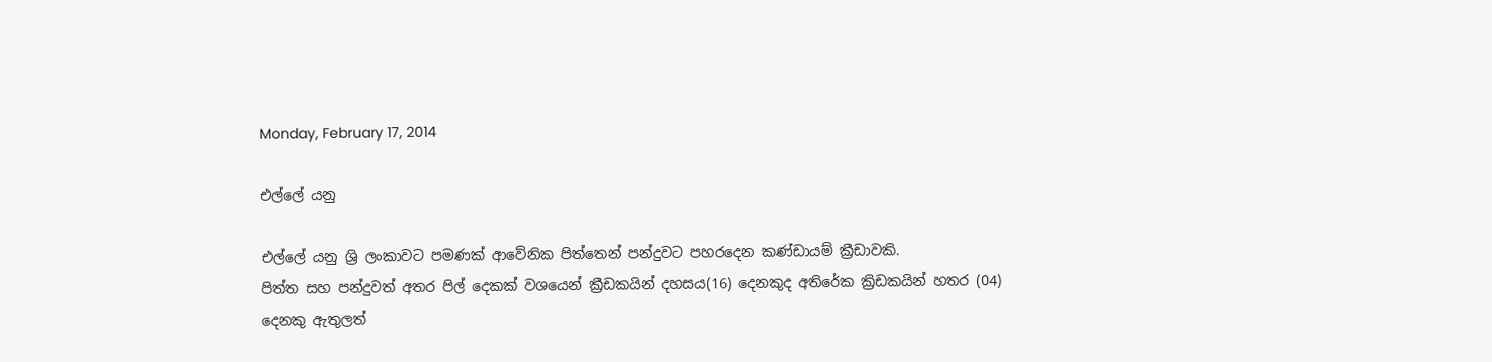Monday, February 17, 2014

එල්ලේ යනු

එල්ලේ යනු ශ්‍රි ලංකාවට පමණක් ආවේනික පිත්තෙන් පන්දුවට පහරදෙන කණ්ඩායම් ක්‍රීඩාවකි.
පිත්ත සහ පන්දුවත් අතර පිල් දෙකක් වශයෙන් ක්‍රීඩකයින් දහසය(16) දෙනකුද අතිරේක ක්‍රිඩකයින් හතර (04) දෙනකු ඇතුලත්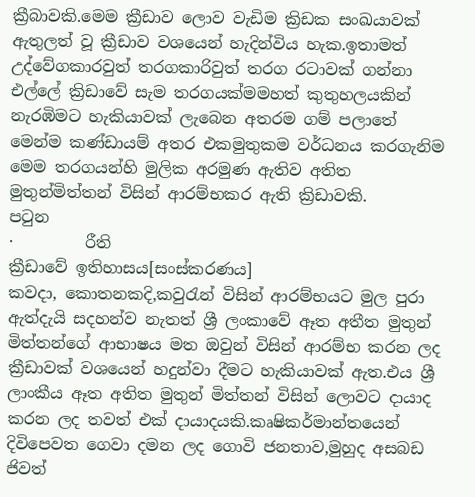ක්‍රීබාවකි.මෙම ක්‍රීඩාව ලොව වැඩිම ක්‍රිඩක සංඛයාවක් ඇතුලත් වූ ක්‍රීඩාව වශයෙන් හැදින්විය හැක.ඉතාමත් උද්වේගකාරවුත් තරගකාරිවුත් තරග රටාවක් ගන්නා එල්ලේ ක්‍රිඩාවේ සැම තරගයක්මමහත් කුතුහලයකින් නැරඹිමට හැකියාවක් ලැබෙන අතරම ගම් පලාතේ මෙන්ම කණ්ඩායම් අතර එකමුතුකම වර්ධනය කරගැනිම මෙම තරගයන්හි මුලික අරමුණ ඇතිව අතිත මුතුන්මිත්තන් විසින් ආරම්භකර ඇති ක්‍රිඩාවකි.
පටුන
·         රීති
ක්‍රීඩාවේ ඉතිහාසය[සංස්කරණය]
කවදා, කොතනකදි,කවුරැන් විසින් ආරම්භයට මුල පුරා ඇත්දැයි සදහන්ව නැතත් ශ්‍රී ලංකාවේ ඈත අතීත මුතුන් මිත්තන්ගේ ආභාෂය මත ඔවුන් විසින් ආරම්භ කරන ලද ක්‍රීඩාවක් වශයෙන් හදුන්වා දීමට හැකියාවක් ඇත.එය ශ්‍රී ලාංකීය ඈත අතිත මුතුන් මිත්තන් විසින් ලොවට දායාද කරන ලද තවත් එක් දායාදයකි.කෘෂිකර්මාන්තයෙන් දිවිපෙවත ගෙවා දමන ලද ගොවි ජනතාව,මුහුද අසබඩ ජිවත්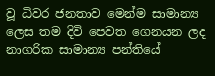වූ ධිවර ජනතාව මෙන්ම සාමාන්‍ය ලෙස තම දිවි පෙවත ගෙනයන ලද නාගරික සාමාන්‍ය පන්තියේ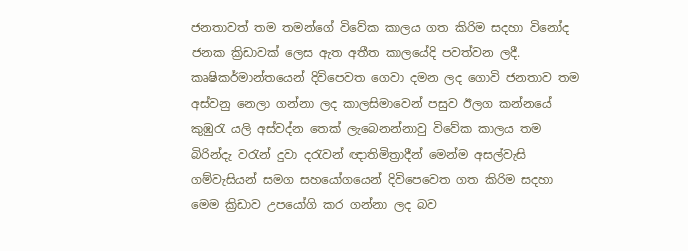ජනතාවත් තම තමන්ගේ විවේක කාලය ගත කිරිම සදහා විනෝද ජනක ක්‍රිඩාවක් ලෙස ඇත අතීත කාලයේදි පවත්වන ලදී.
කෘෂිකර්මාන්තයෙන් දිවිපෙවත ගෙවා දමන ලද ගොවි ජනතාව තම අස්වනු නෙලා ගන්නා ලද කාලසිමාවෙන් පසුව ඊලග කන්නයේ කුඹුරැ යලි අස්වද්න තෙක් ලැබෙනන්නාවු විවේක කාලය තම බිරින්දැ වරැන් දුවා දරැවන් ඥාතිමිත්‍රාදීන් මෙන්ම අසල්වැසි ගම්වැසියන් සමග සහයෝගයෙන් දිවිපෙවෙත ගත කිරිම සදහා මෙම ක්‍රිඩාව උපයෝගි කර ගන්නා ලද බව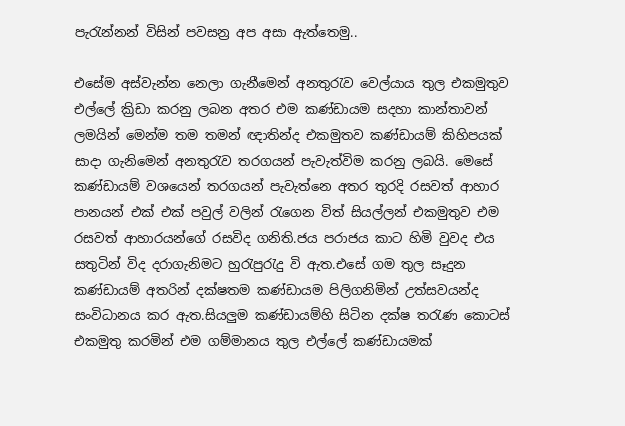පැරැන්නන් විසින් පවසන්‍ර අප අසා ඇත්තෙමු..

එසේම අස්වැන්න නෙලා ගැනීමෙන් අනතුරැව වෙල්යාය තුල එකමුතුව එල්ලේ ක්‍රිඩා කරනු ලබන අතර එම කණ්ඩායම සදහා කාන්තාවන් ලමයින් මෙන්ම තම තමන් ඥාතින්ද එකමුතව කණ්ඩායම් කිහිපයක් සාදා ගැනිමෙන් අනතුරැව තරගයන් පැවැත්විම කරනු ලබයි. මෙසේ කණ්ඩායම් වශයෙන් තරගයන් පැවැත්නෙ අතර තුරදි රසවත් ආහාර පානයන් එක් එක් පවුල් වලින් රැගෙන විත් සියල්ලන් එකමුතුව එම රසවත් ආහාරයන්ගේ රසවිද ගනිති.ජය පරාජය කාට හිමි වුවද එය සතුටින් විද දරාගැනිමට හුරැපුරැදු වි ඇත.එසේ ගම තුල සෑදුන කණ්ඩායම් අතරින් දක්ෂතම කණ්ඩායම පිලිගනිමින් උත්සවයන්ද සංවිධානය කර ඇත.සියලුම කණ්ඩායම්හි සිටින දක්ෂ තරැණ කොටස් එකමුතු කරමින් එම ගම්මානය තුල එල්ලේ කණ්ඩායමක්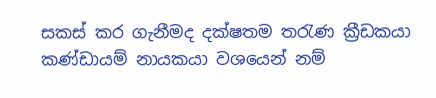සකස් කර ගැනීමද දක්ෂතම තරැණ ක්‍රීඩකයා කණ්ඩායම් නායකයා වශයෙන් නම්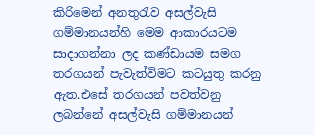කිරිමෙන් අනතුරැව අසල්වැසි ගම්මානයන්හි මෙම ආකාරයටම සාදාගන්නා ලද කණ්ඩායම සමග තරගයන් පැවැත්විමට කටයුතු කරනු ඇත.එසේ තරගයන් පවත්වනු ලබන්නේ අසල්වැසි ගම්මානයන්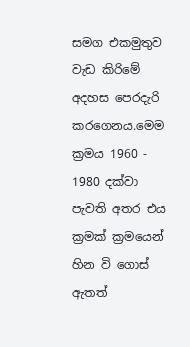සමග එකමුතුව වැඩ කිරිමේ අදහස පෙරදැරි කරගෙනය.මෙම ක්‍රමය 1960 - 1980 දක්වා පැවති අතර එය ක්‍රමක් ක්‍රමයෙන් හින වි ගොස් ඇතත්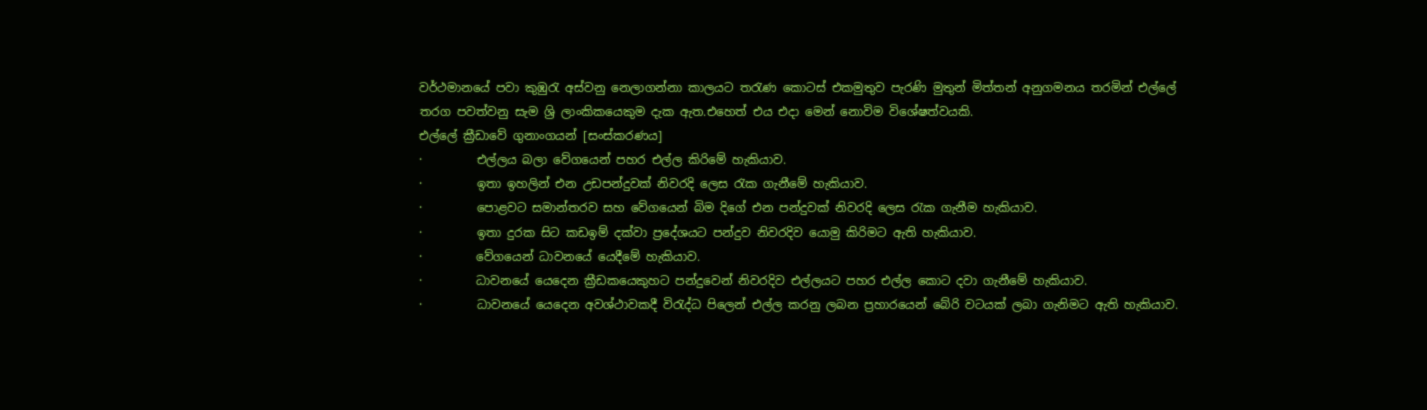වර්ථමානයේ පවා කුඹුරැ අස්වනු නෙලාගන්නා කාලයට තරැණ කොටස් එකමුතුව පැරණි මුතුන් මිත්තන් අනුගමනය තරමින් එල්ලේ තරග පවත්වනු සැම ශ්‍රි ලාංකිකයෙකුම දැක ඇත.එහෙත් එය එදා මෙන් නොවිම විශේෂත්වයකි.
එල්ලේ ක්‍රීඩාවේ ගුනාංගයන් [සංස්කරණය]
·         එල්ලය බලා වේගයෙන් පහර එල්ල කිරිමේ හැකියාව.
·         ඉතා ඉහලින් එන උඩපන්දුවක් නිවරදි ලෙස රැක ගැනීමේ හැකියාව.
·         පොළවට සමාන්තරව සහ වේගයෙන් බිම දිගේ එන පන්දුවක් නිවරදි ලෙස රැක ගැනීම හැකියාව.
·         ඉතා දුරක සිට කඩඉම් දක්වා ප්‍රදේශයට පන්දුව නිවරදිව යොමු කිරිමට ඇති හැකියාව.
·         වේගයෙන් ධාවනයේ යෙදීමේ හැකියාව.
·         ධාවනයේ යෙදෙන ක්‍රීඩකයෙකුහට පන්දුවෙන් නිවරදිව එල්ලයට පහර එල්ල කොට දවා ගැනීමේ හැකියාව.
·         ධාවනයේ යෙදෙන අවශ්ථාවකදී විරැද්ධ පිලෙන් එල්ල කරනු ලබන ප්‍රහාරයෙන් බේරි වටයක් ලබා ගැනිමට ඇති හැකියාව.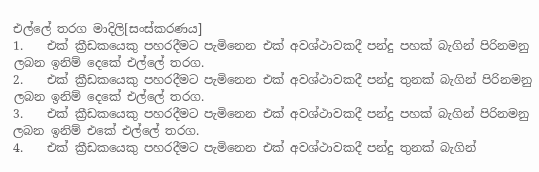එල්ලේ තරග මාදිලි[සංස්කරණය]
1.    එක් ක්‍රීඩකයෙකු පහරදීමට පැමිනෙන එක් අවශ්ථාවකදී පන්දු පහක් බැගින් පිරිනමනු ලබන ඉනිම් දෙකේ එල්ලේ තරග.
2.    එක් ක්‍රීඩකයෙකු පහරදීමට පැමිනෙන එක් අවශ්ථාවකදී පන්දු තුනක් බැගින් පිරිනමනු ලබන ඉනිම් දෙකේ එල්ලේ තරග.
3.    එක් ක්‍රීඩකයෙකු පහරදීමට පැමිනෙන එක් අවශ්ථාවකදී පන්දු පහක් බැගින් පිරිනමනු ලබන ඉනිම් එකේ එල්ලේ තරග.
4.    එක් ක්‍රීඩකයෙකු පහරදීමට පැමිනෙන එක් අවශ්ථාවකදී පන්දු තුනක් බැගින්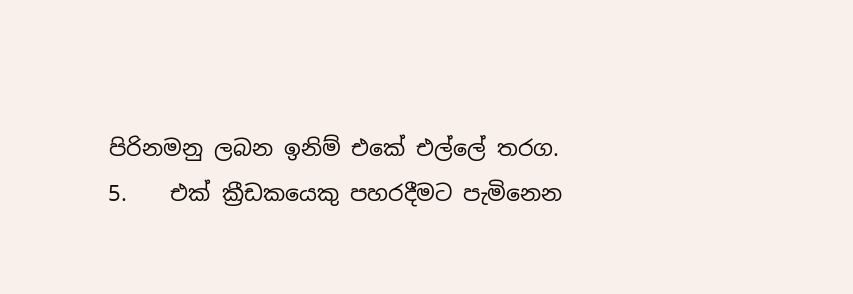පිරිනමනු ලබන ඉනිම් එකේ එල්ලේ තරග.
5.    එක් ක්‍රීඩකයෙකු පහරදීමට පැමිනෙන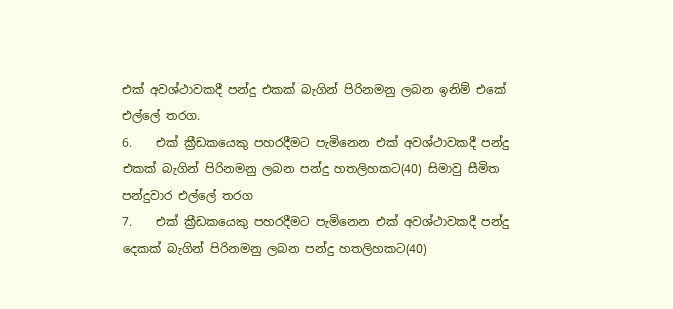එක් අවශ්ථාවකදී පන්දු එකක් බැගින් පිරිනමනු ලබන ඉනිම් එකේ එල්ලේ තරග.
6.    එක් ක්‍රීඩකයෙකු පහරදීමට පැමිනෙන එක් අවශ්ථාවකදී පන්දු එකක් බැගින් පිරිනමනු ලබන පන්දු හතලිහකට(40) සිමාවු සීමිත පන්දුවාර එල්ලේ තරග
7.    එක් ක්‍රීඩකයෙකු පහරදීමට පැමිනෙන එක් අවශ්ථාවකදී පන්දු දෙකක් බැගින් පිරිනමනු ලබන පන්දු හතලිහකට(40)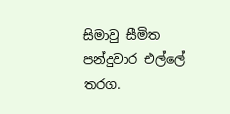සිමාවු සීමිත පන්දුවාර එල්ලේ තරග.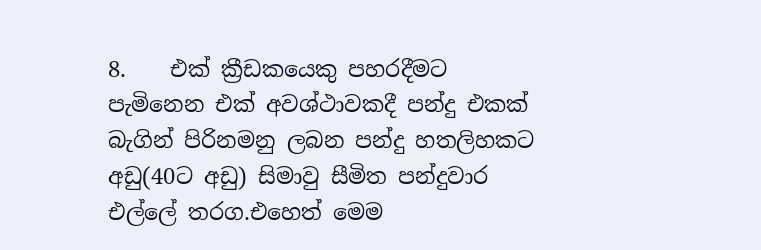8.    එක් ක්‍රීඩකයෙකු පහරදීමට පැමිනෙන එක් අවශ්ථාවකදී පන්දු එකක් බැගින් පිරිනමනු ලබන පන්දු හතලිහකට අඩු(40ට අඩු) සිමාවු සීමිත පන්දුවාර එල්ලේ තරග.එහෙත් මෙම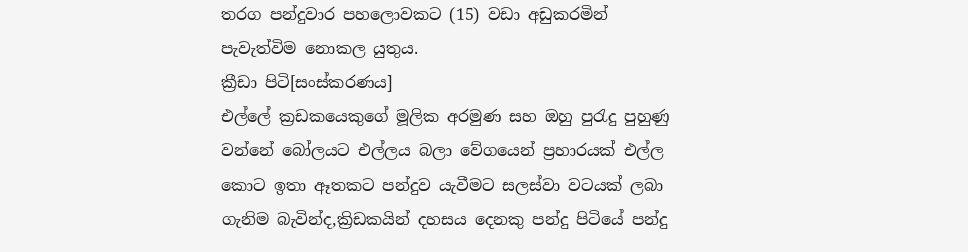තරග පන්දුවාර පහලොවකට (15) වඩා අඩුකරමින් පැවැත්විම නොකල යුතුය.
ක්‍රීඩා පිටි[සංස්කරණය]
එල්ලේ ක්‍රඩකයෙකුගේ මූලික අරමුණ සහ ඔහු පුරැදු පුහුණු වන්නේ බෝලයට එල්ලය බලා වේගයෙන් ප්‍රහාරයක් එල්ල කොට ඉතා ඈතකට පන්දුව යැවීමට සලස්වා වටයක් ලබා ගැනිම බැවින්ද,ක්‍රිඩකයින් දහසය දෙනකු පන්දු පිටියේ පන්දු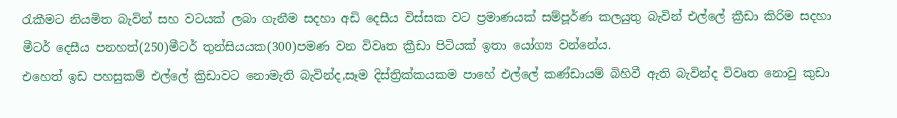රැකීමට නියමිත බැවින් සහ වටයක් ලබා ගැනීම සදහා අඩි දෙසීය විස්සක වට ප්‍රමාණයක් සම්පූර්ණ කලයුතු බැවින් එල්ලේ ක්‍රීඩා කිරිම සදහා මීටර් දෙසීය පනහත්(250)මීටර් තුන්සියයක(300)පමණ වන විවෘත ක්‍රීඩා පිටියක් ඉතා යෝග්‍ය වන්නේය.
එහෙත් ඉඩ පහසුකම් එල්ලේ ක්‍රිඩාවට නොමැති බැවින්ද,සෑම දිස්ත්‍රික්කයකම පාහේ එල්ලේ කණ්ඩායම් බිහිවී ඇති බැවින්ද විවෘත නොවු කුඩා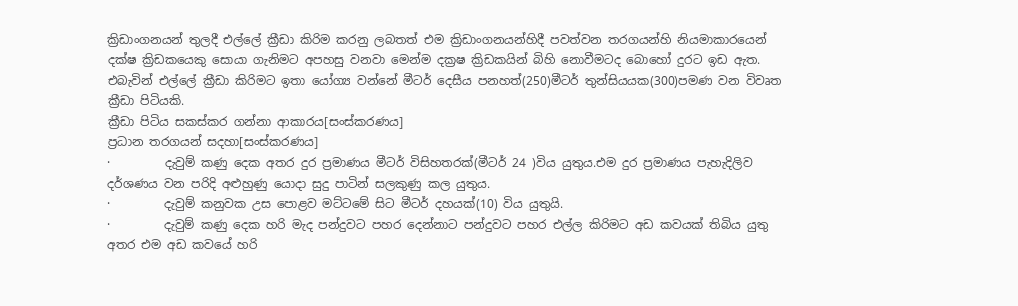ක්‍රිඩාංගනයන් තුලදී එල්ලේ ක්‍රීඩා කිරිම කරනු ලබතත් එම ක්‍රිඩාංගනයන්හිදී පවත්වන තරගයන්හි නියමාකාරයෙන් දක්ෂ ක්‍රිඩකයෙකු සොයා ගැනිමට අපහසු වනවා මෙන්ම දක්‍රෂ ක්‍රිඩකයින් බිහි නොවීමටද බොහෝ දුරට ඉඩ ඇත.
එබැවින් එල්ලේ ක්‍රීඩා කිරිමට ඉතා යෝග්‍ය වන්නේ මීටර් දෙසීය පනහත්(250)මීටර් තුන්සියයක(300)පමණ වන විවෘත ක්‍රීඩා පිටියකි.
ක්‍රීඩා පිටිය සකස්කර ගන්නා ආකාරය[සංස්කරණය]
ප්‍රධාන තරගයන් සදහා[සංස්කරණය]
·         දැවුම් කණු දෙක අතර දුර ප්‍රමාණය මීටර් විසිහතරක්(මීටර් 24 )විය යුතුය.එම දුර ප්‍රමාණය පැහැදිලිව දර්ශණය වන පරිදි අළුහුණු යොදා සුදු පාටින් සලකුණු කල යුතුය.
·         දැවුම් කනුවක උස පොළව මට්ටමේ සිට මීටර් දහයක්(10) විය යුතුයි.
·         දැවුම් කණු දෙක හරි මැද පන්දුවට පහර දෙන්නාට පන්දුවට පහර එල්ල කිරිමට අඩ කවයක් තිබිය යුතු අතර එම අඩ කවයේ හරි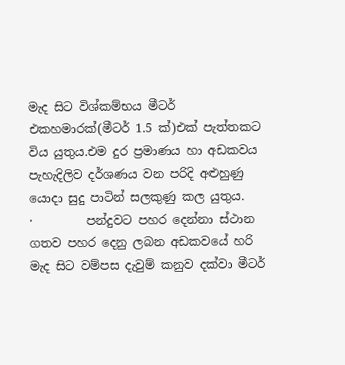මැද සිට විශ්කම්භය මීටර් එකහමාරක්(මීටර් 1.5 ක්)එක් පැත්තකට විය යුතුය.එම දුර ප්‍රමාණය හා අඩකවය පැහැදිලිව දර්ශණය වන පරිදි අළුහුණු යොදා සුදු පාටින් සලකුණු කල යුතුය.
·         පන්දුවට පහර දෙන්නා ස්ථාන ගතව පහර දෙනු ලබන අඩකවයේ හරි මැද සිට වම්පස දැවුම් කනුව දක්වා මීටර්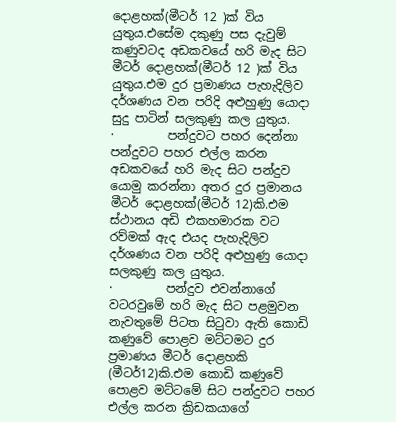දොළහක්(මීටර් 12 )ක් විය යුතුය.එසේම දකුණු පස දැවුම් කණුවටද අඩකවයේ හරි මැද සිට මීටර් දොළහක්(මීටර් 12 )ක් විය යුතුය.එම දුර ප්‍රමාණය පැහැදිලිව දර්ශණය වන පරිදි අළුහුණු යොදා සුදු පාටින් සලකුණු කල යුතුය.
·         පන්දුවට පහර දෙන්නා පන්දුවට පහර එල්ල කරන අඩකවයේ හරි මැද සිට පන්දුව යොමු කරන්නා අතර දුර ප්‍රමානය මීටර් දොළහක්(මීටර් 12)කි.එම ස්ථානය අඩි එකහමාරක වට රව්මක් ඇද එයද පැහැදිලිව දර්ශණය වන පරිදි අළුහුණු යොදා සලකුණු කල යුතුය.
·         පන්දුව එවන්නාගේ වටරවුමේ හරි මැද සිට පළමුවන නැවතුමේ පිටත සිටුවා ඇති කොඩි කණුවේ පොළව මට්ටමට දුර ප්‍රමාණය මීටර් දොළහකි (මීටර්12)කි.එම කොඩි කණුවේ පොළව මට්ටමේ සිට පන්දුවට පහර එල්ල කරන ක්‍රිඩකයාගේ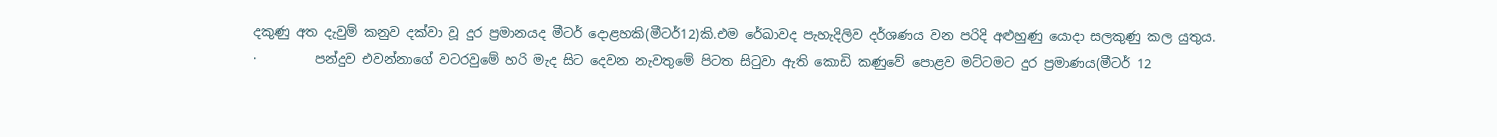දකුණු අත දැවුම් කනුව දක්වා වූ දුර ප්‍රමානයද මීටර් දොළහකි(මීටර්12)කි.එම රේඛාවද පැහැදිලිව දර්ශණය වන පරිදි අළුහුණු යොදා සලකුණු කල යුතුය.
·         පන්දුව එවන්නාගේ වටරවුමේ හරි මැද සිට දෙවන නැවතුමේ පිටත සිටුවා ඇති කොඩි කණුවේ පොළව මට්ටමට දුර ප්‍රමාණය(මීටර් 12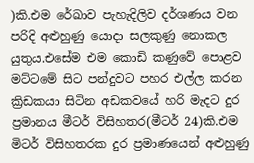)කි.එම රේඛාව පැහැදිලිව දර්ශණය වන පරිදි අළුහුණු යොදා සලකුණු නොකල යුතුය.එසේම එම කොඩි කණුවේ පොළව මට්ටමේ සිට පන්දුවට පහර එල්ල කරන ක්‍රිඩකයා සිටින අඩකවයේ හරි මැදට දුර ප්‍රමානය මීටර් විසිහතර(මීටර් 24)කි.එම මිටර් විසිහතරක දුර ප්‍රමාණයෙන් අළුහුණු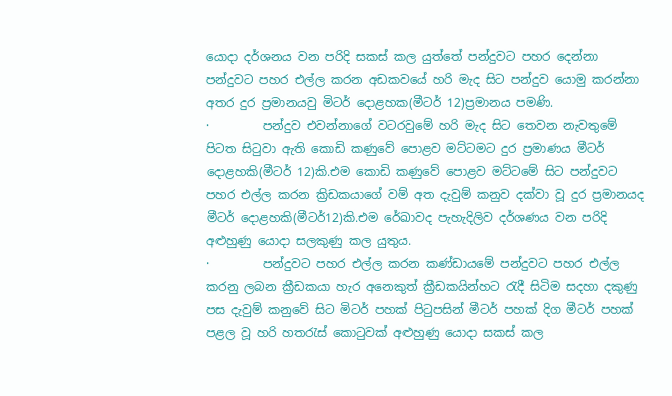යොදා දර්ශනය වන පරිදි සකස් කල යුත්තේ පන්දුවට පහර දෙන්නා පන්දුවට පහර එල්ල කරන අඩකවයේ හරි මැද සිට පන්දුව යොමු කරන්නා අතර දුර ප්‍රමානයවු මිටර් දොළහක(මීටර් 12)ප්‍රමානය පමණි.
·         පන්දුව එවන්නාගේ වටරවුමේ හරි මැද සිට තෙවන නැවතුමේ පිටත සිටුවා ඇති කොඩි කණුවේ පොළව මට්ටමට දුර ප්‍රමාණය මීටර් දොළහකි(මීටර් 12)කි.එම කොඩි කණුවේ පොළව මට්ටමේ සිට පන්දුවට පහර එල්ල කරන ක්‍රිඩකයාගේ වම් අත දැවුම් කනුව දක්වා වූ දුර ප්‍රමානයද මීටර් දොළහකි(මීටර්12)කි.එම රේඛාවද පැහැදිලිව දර්ශණය වන පරිදි අළුහුණු යොදා සලකුණු කල යුතුය.
·         පන්දුවට පහර එල්ල කරන කණ්ඩායමේ පන්දුවට පහර එල්ල කරනු ලබන ක්‍රීඩකයා හැර අනෙකුත් ක්‍රීඩකයින්හට රැදී සිටිම සදහා දකුණු පස දැවුම් කනුවේ සිට මිටර් පහක් පිටුපසින් මීටර් පහක් දිග මීටර් පහක් පළල වූ හරි හතරැස් කොටුවක් අළුහුණු යොදා සකස් කල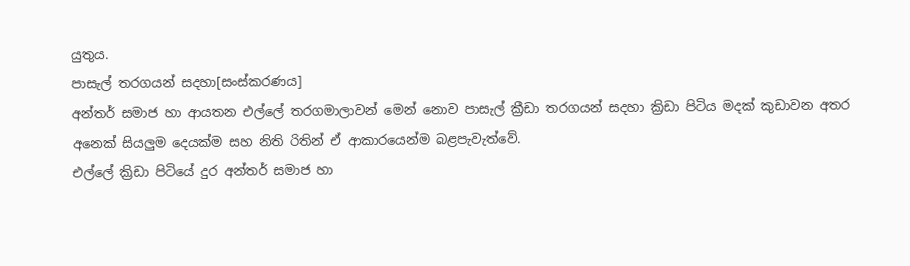යුතුය.
පාසැල් තරගයන් සදහා[සංස්කරණය]
අන්තර් සමාජ හා ආයතන එල්ලේ තරගමාලාවන් මෙන් නොව පාසැල් ක්‍රීඩා තරගයන් සදහා ක්‍රිඩා පිටිය මදක් කුඩාවන අතර අනෙක් සියලුම දෙයක්ම සහ නිති රිතින් ඒ ආකාරයෙන්ම බළපැවැත්වේ.
එල්ලේ ක්‍රිඩා පිටියේ දුර අන්තර් සමාජ හා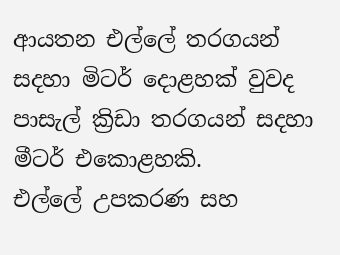ආයතන එල්ලේ තරගයන් සදහා මිටර් දොළහක් වුවද පාසැල් ක්‍රිඩා තරගයන් සදහා මීටර් එකොළහකි.
එල්ලේ උපකරණ සහ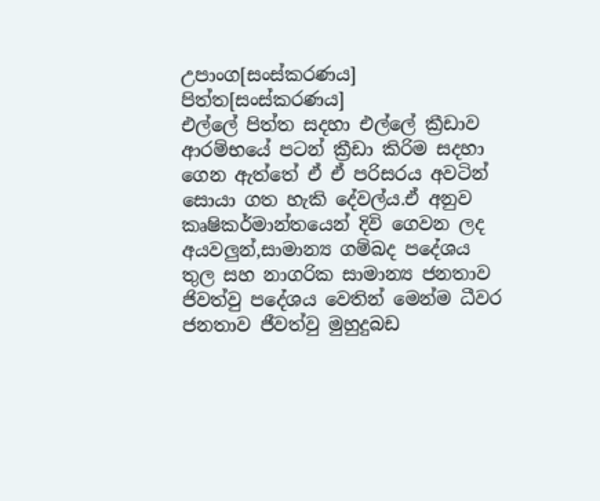උපාංග[සංස්කරණය]
පිත්ත[සංස්කරණය]
එල්ලේ පිත්ත සදහා එල්ලේ ක්‍රීඩාව ආරම්භයේ පටන් ක්‍රීඩා කිරිම සදහා ගෙන ඇත්තේ ඒ ඒ පරිසරය අවටින් සොයා ගත හැකි දේවල්ය.ඒ අනුව කෘෂිකර්මාන්තයෙන් දිවි ගෙවන ලද අයවලුන්,සාමාන්‍ය ගම්බද පදේශය තුල සහ නාගරික සාමාන්‍ය ජනතාව ජිවත්වු පදේශය වෙතින් මෙන්ම ධීවර ජනතාව ජීවත්වු මුහුදුබඩ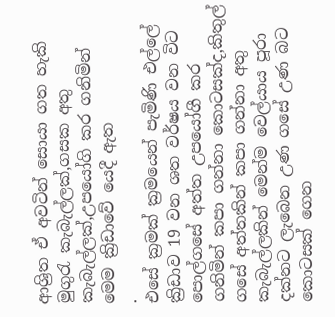ආශ්‍රිත ඒ අවටින් සොයා ගත හැකි මුගුරැ කැබැල්ලක්,ගසක අතු කැබැල්ලක්,උපයෝගි කර ගනිමින් මෙම ක්‍රිඩාවේ යෙදී ඇත
.
එසේ ක්‍රමක් ක්‍රමයෙන් පැමිණි එල්ලේ ක්‍රිඩාව 19 වන ශත වර්ෂය වන විට පොල්ගසේ අත්ත උපයෝගී කර ගනිමින් කපා ගන්නා කොටසක්ද,කිතුල් ගසේ අත්තකින් කපා ගන්නා අතු කැබැල්ලකින් මෙන්ම වෙල්යාය පූරා දක්නට ලැබෙන උණ ගසේ උණ බට කොටසක් ගෙන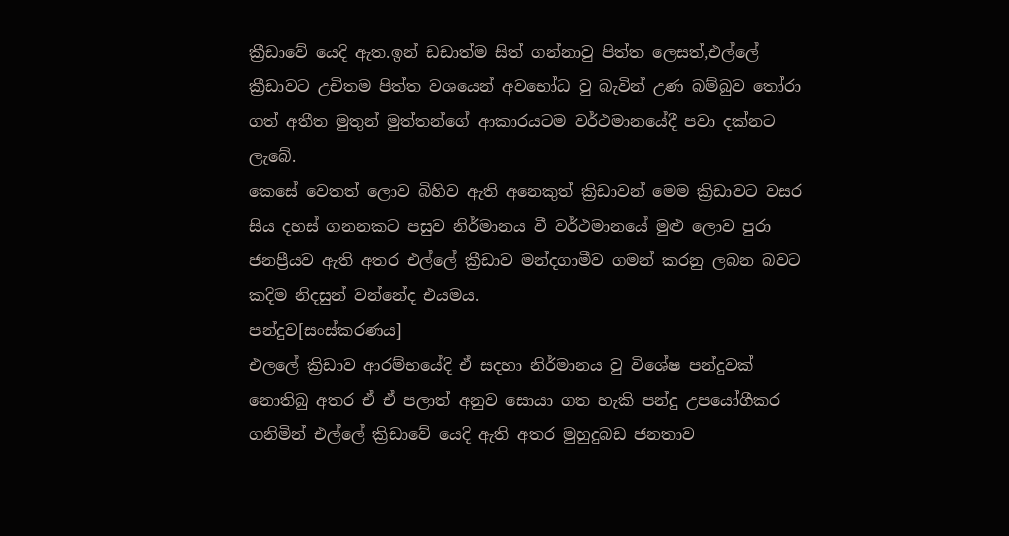ක්‍රීඩාවේ යෙදි ඇත.ඉන් ඩඩාත්ම සිත් ගන්නාවු පිත්ත ලෙසත්,එල්ලේ ක්‍රීඩාවට උචිතම පිත්ත වශයෙන් අවභෝධ වු බැවින් උණ බම්බුව තෝරා ගත් අතීත මුතුන් මුත්තන්ගේ ආකාරයටම වර්ථමානයේදී පවා දක්නට ලැබේ.
කෙසේ වෙතත් ලොව බිහිව ඇති අනෙකුත් ක්‍රිඩාවන් මෙම ක්‍රිඩාවට වසර සිය දහස් ගනනකට පසුව නිර්මානය වී වර්ථමානයේ මුළු ලොව පුරා ජනප්‍රීයව ඇති අතර එල්ලේ ක්‍රීඩාව මන්දගාමීව ගමන් කරනු ලබන බවට කදිම නිදසුන් වන්නේද එයමය.
පන්දුව[සංස්කරණය]
එලලේ ක්‍රිඩාව ආරම්භයේදි ඒ සදහා නිර්මානය වු විශේෂ පන්දුවක් නොතිබු අතර ඒ ඒ පලාත් අනුව සොයා ගත හැකි පන්දු උපයෝගීකර ගනිමින් එල්ලේ ක්‍රිඩාවේ යෙදි ඇති අතර මුහුදුබඩ ජනතාව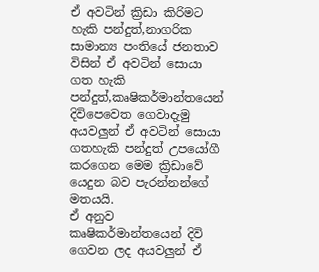ඒ අවටින් ක්‍රිඩා කිරිමට හැකි පන්දුත්,නාගරික සාමාන්‍ය පංතියේ ජනතාව විසින් ඒ අවටින් සොයා ගත හැකි පන්දුත්,කෘෂිකර්මාන්තයෙන් දිවිපෙවෙත ගෙවාදැමු අයවලුන් ඒ අවටින් සොයා ගතහැකි පන්දුත් උපයෝගී කරගෙන මෙම ක්‍රිඩාවේ යෙදුන බව පැරන්නන්ගේ මතයයි.
ඒ අනුව කෘෂිකර්මාන්තයෙන් දිවි ගෙවන ලද අයවලුන් ඒ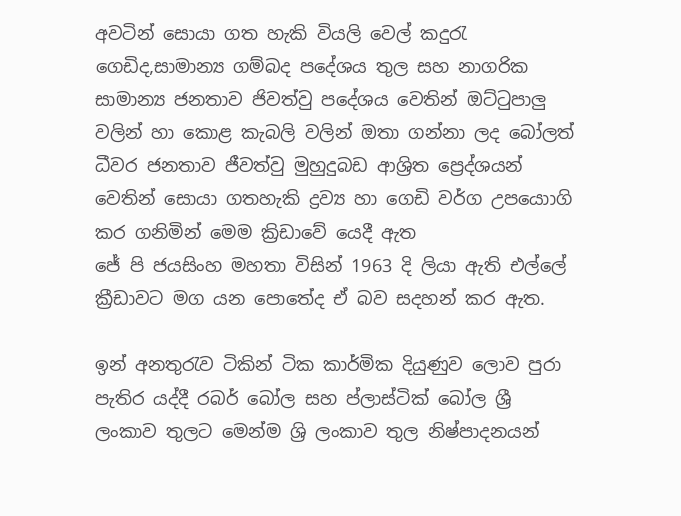අවටින් සොයා ගත හැකි වියලි වෙල් කදුරැ ගෙඩිද,සාමාන්‍ය ගම්බද පදේශය තුල සහ නාගරික සාමාන්‍ය ජනතාව ජිවත්වු පදේශය වෙතින් ඔට්ටුපාලු වලින් හා කොළ කැබලි වලින් ඔතා ගන්නා ලද බෝලත් ධීවර ජනතාව ජීවත්වු මුහුදුබඩ ආශ්‍රිත ප්‍රෙද්ශයන් වෙතින් සොයා ගතහැකි ද්‍රව්‍ය හා ගෙඩි වර්ග උපයොාගි කර ගනිමින් මෙම ක්‍රිඩාවේ යෙදී ඇත
ජේ පි ජයසිංහ මහතා විසින් 1963 දි ලියා ඇති එල්ලේ ක්‍රීඩාවට මග යන පොතේද ඒ බව සදහන් කර ඇත.

ඉන් අනතුරැව ටිකින් ටික කාර්මික දියුණුව ලොව පුරා පැතිර යද්දී රබර් බෝල සහ ප්ලාස්ටික් බෝල ශ්‍රී ලංකාව තුලට මෙන්ම ශ්‍රි ලංකාව තුල නිෂ්පාදනයන්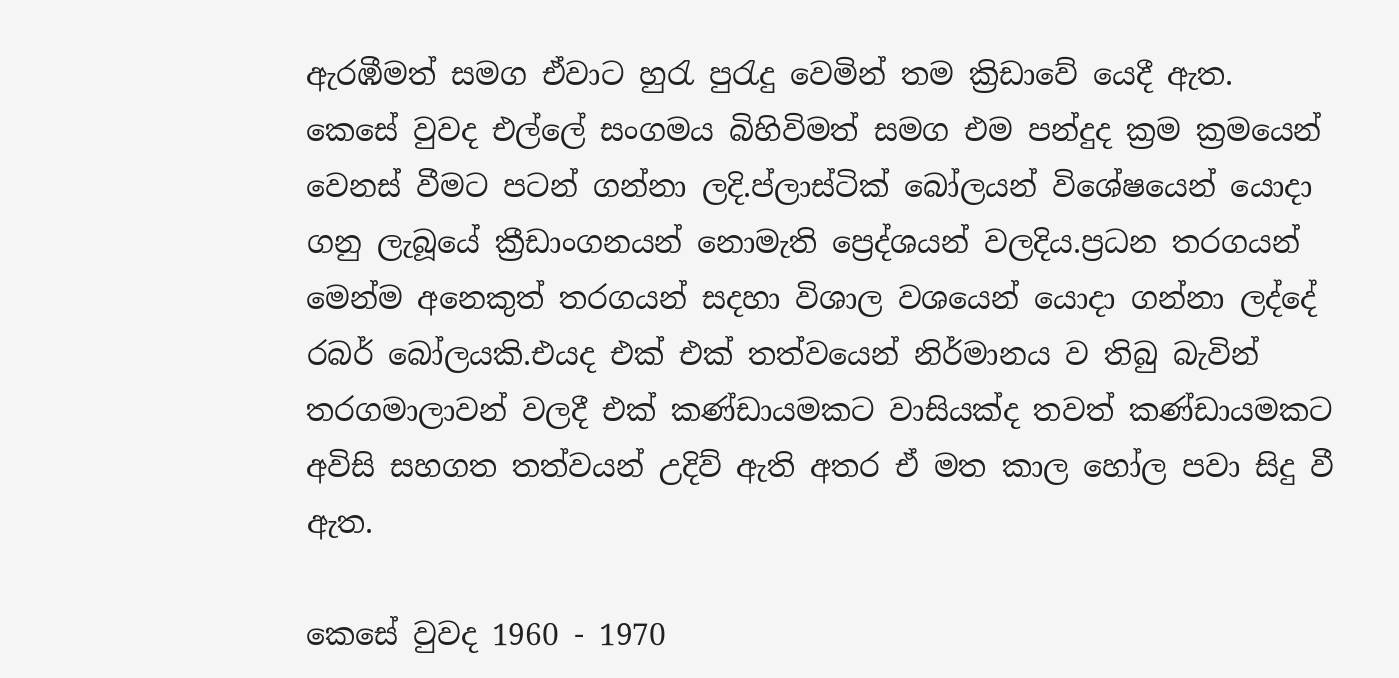ඇරඹීමත් සමග ඒවාට හුරැ පුරැදු වෙමින් තම ක්‍රිඩාවේ යෙදී ඇත.
කෙසේ වුවද එල්ලේ සංගමය බිහිවිමත් සමග එම පන්දුද ක්‍රම ක්‍රමයෙන් වෙනස් වීමට පටන් ගන්නා ලදි.ප්ලාස්ටික් බෝලයන් විශේෂයෙන් යොදා ගනු ලැබූයේ ක්‍රීඩාංගනයන් නොමැති ප්‍රෙද්ශයන් වලදිය.ප්‍රධන තරගයන් මෙන්ම අනෙකුත් තරගයන් සදහා විශාල වශයෙන් යොදා ගන්නා ලද්දේ රබර් බෝලයකි.එයද එක් එක් තත්වයෙන් නිර්මානය ව තිබු බැවින් තරගමාලාවන් වලදී එක් කණ්ඩායමකට වාසියක්ද තවත් කණ්ඩායමකට අවිසි සහගත තත්වයන් උදිව් ඇති අතර ඒ මත කාල හෝල පවා සිදු වී ඇත.

කෙසේ වුවද 1960 - 1970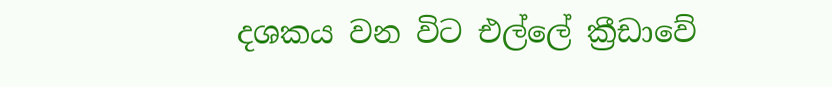දශකය වන විට එල්ලේ ක්‍රීඩාවේ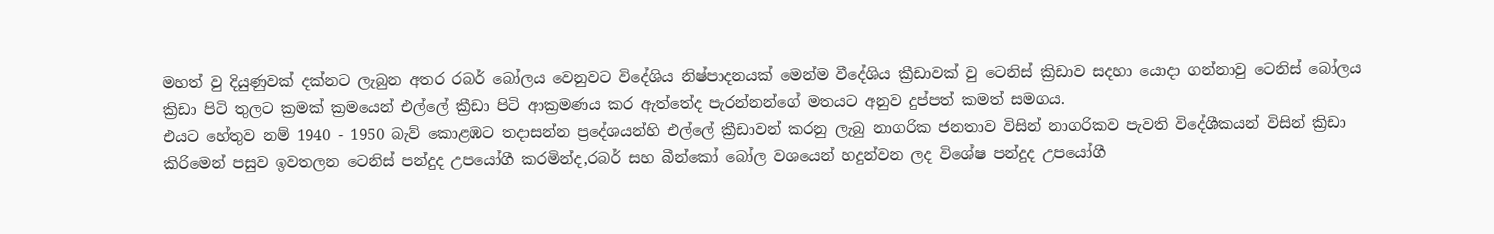මහත් වු දියුණුවක් දක්නට ලැබුන අතර රබර් බෝලය වෙනුවට විදේශිය නිෂ්පාදනයක් මෙන්ම වීදේශිය ක්‍රීඩාවක් වු ටෙනිස් ක්‍රිඩාව සදහා යොදා ගන්නාවු ටෙනිස් බෝලය ක්‍රිඩා පිටි තුලට ක්‍රමක් ක්‍රමයෙන් එල්ලේ ක්‍රීඩා පිටි ආක්‍රමණය කර ඇත්තේද පැරන්නන්ගේ මතයට අනුව දුප්පත් කමත් සමගය.
එයට හේතුව නම් 1940 - 1950 බැව් කොළඹට තදාසන්න ප්‍රදේශයන්හි එල්ලේ ක්‍රීඩාවන් කරනු ලැබු නාගරික ජනතාව විසින් නාගරිකව පැවති විදේශීකයන් විසින් ක්‍රිඩා කිරිමෙන් පසුව ඉවතලන ටෙනිස් පන්දුද උපයෝගී කරමින්ද,රබර් සහ බීන්කෝ බෝල වශයෙන් හදුන්වන ලද විශේෂ පන්දුද උපයෝගී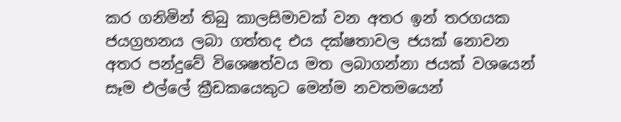කර ගනිමින් තිබු කාලසිමාවක් වන අතර ඉන් තරගයක ජයග්‍රහනය ලබා ගත්තද එය දක්ෂතාවල ජයක් නොවන අතර පන්දුවේ විශෙෂත්වය මත ලබාගන්නා ජයක් වශයෙන් සෑම එල්ලේ ක්‍රීඩකයෙකුට මෙන්ම නවතමයෙන්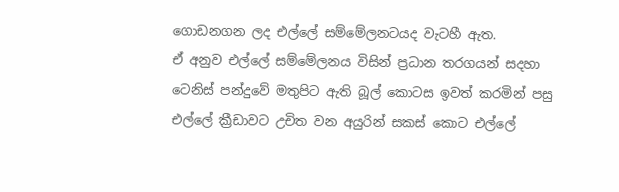ගොඩනගන ලද එල්ලේ සම්මේලනටයද වැටහී ඇත.
ඒ අනුව එල්ලේ සම්මේලනය විසින් ප්‍රධාන තරගයන් සදහා ටෙනිස් පන්දුවේ මතුපිට ඇති බූල් කොටස ඉවත් කරමින් පසු එල්ලේ ක්‍රීඩාවට උචිත වන අයුරින් සකස් කොට එල්ලේ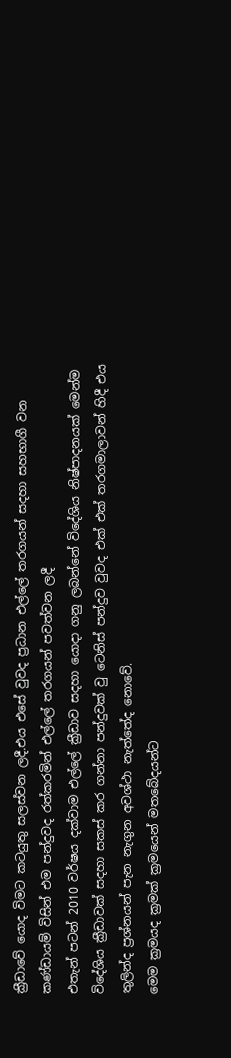ක්‍රීඩාවේ යොද විමට කටයුතු සලස්වන ලදී.එය එසේ වුවද ප්‍රධාන එල්ලේ තරගයන් සදහා සහභාගී වන කණ්ඩායම් විසින් එම පන්දුවද රත්කරමින් එල්ලේ තරගයන් පවත්වන ලදී
එතැන් පටන් 2010 වර්ෂය දක්වාම එල්ලේ ක්‍රීඩාව සදහා යොදා ගනු ලබන්නේ විදේශිය නිෂ්පාදනයක් මෙන්ම විදේශිය ක්‍රීඩාවක් සදහා සකස් කර ගන්නා පන්දුවක් වු ටෙනිස් පන්දුව වුවද එක් එක් තරගමාලාවන් හිදී එය තුලින්ද ප්‍රශ්නයන් පැන නැගුන අවශ්ථා නැත්තේද නොවේ.
මෙම ක්‍රමයද ක්‍රමක් ක්‍රමයෙන් මතබේදයන්ට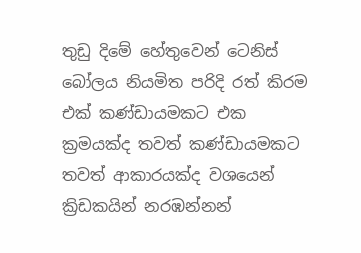තුඩු දිමේ හේතුවෙන් ටෙනිස් බෝලය නියමිත පරිදි රත් කිරම එක් කණ්ඩායමකට එක ක්‍රමයක්ද තවත් කණ්ඩායමකට තවත් ආකාරයක්ද වශයෙන් ක්‍රිඩකයින් නරඹන්නන්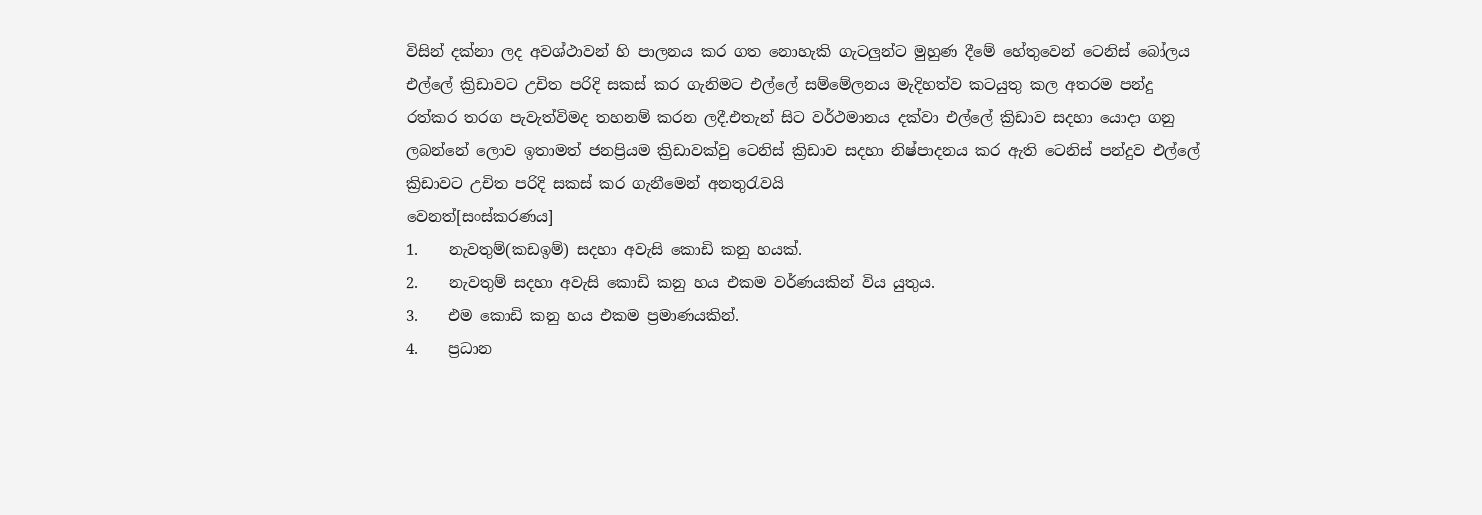විසින් දක්නා ලද අවශ්ථාවන් හි පාලනය කර ගත නොහැකි ගැටලුන්ට මුහුණ දීමේ හේතුවෙන් ටෙනිස් බෝලය එල්ලේ ක්‍රිඩාවට උචිත පරිදි සකස් කර ගැනිමට එල්ලේ සම්මේලනය මැදිහත්ව කටයුතු කල අතරම පන්දු රත්කර තරග පැවැත්විමද තහනම් කරන ලදී.එතැන් සිට වර්ථමානය දක්වා එල්ලේ ක්‍රිඩාව සදහා යොදා ගනු ලබන්නේ ලොව ඉතාමත් ජනප්‍රියම ක්‍රිඩාවක්වු ටෙනිස් ක්‍රිඩාව සදහා නිෂ්පාදනය කර ඇති ටෙනිස් පන්දුව එල්ලේ ක්‍රිඩාවට උචිත පරිදි සකස් කර ගැනීමෙන් අනතුරැවයි
වෙනත්[සංස්කරණය]
1.    නැවතුම්(කඩඉම්) සදහා අවැසි කොඩි කනු හයක්.
2.    නැවතුම් සදහා අවැසි කොඩි කනු හය එකම වර්ණයකින් විය යුතුය.
3.    එම කොඩි කනු හය එකම ප්‍රමාණයකින්.
4.    ප්‍රධාන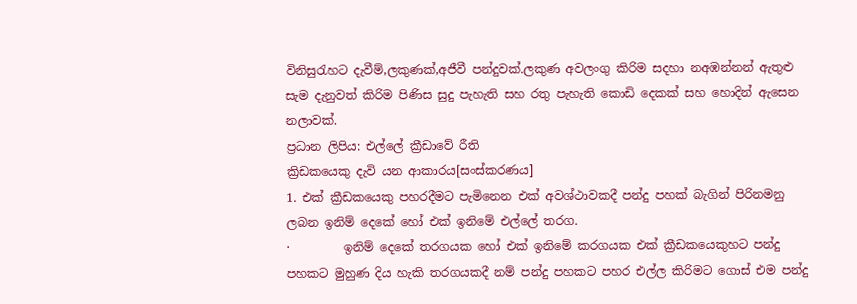විනිසුරැහට දැවීම්,ලකුණක්,අජීවී පන්දුවක්.ලකුණ අවලංගු කිරිම සදහා නඅඹන්නන් ඇතුළු සැම දැනුවත් කිරිම පිණිස සුදු පැහැති සහ රතු පැහැති කොඩි දෙකක් සහ හොදින් ඇසෙන නලාවක්.
ප්‍රධාන ලිපිය: එල්ලේ ක්‍රීඩාවේ රීති
ක්‍රිඩකයෙකු දැවි යන ආකාරය[සංස්කරණය]
1. එක් ක්‍රීඩකයෙකු පහරදීමට පැමිනෙන එක් අවශ්ථාවකදී පන්දු පහක් බැගින් පිරිනමනු ලබන ඉනිම් දෙකේ හෝ එක් ඉනිමේ එල්ලේ තරග.
·         ඉනිම් දෙකේ තරගයක හෝ එක් ඉනිමේ කරගයක එක් ක්‍රීඩකයෙකුහට පන්දු පහකට මුහුණ දිය හැකි තරගයකදී නම් පන්දු පහකට පහර එල්ල කිරිමට ගොස් එම පන්දු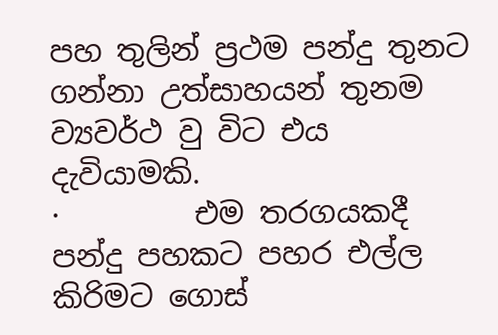පහ තුලින් ප්‍රථම පන්දු තුනට ගන්නා උත්සාහයන් තුනම ව්‍යවර්ථ වු විට එය දැවියාමකි.
·         එම තරගයකදී පන්දු පහකට පහර එල්ල කිරිමට ගොස්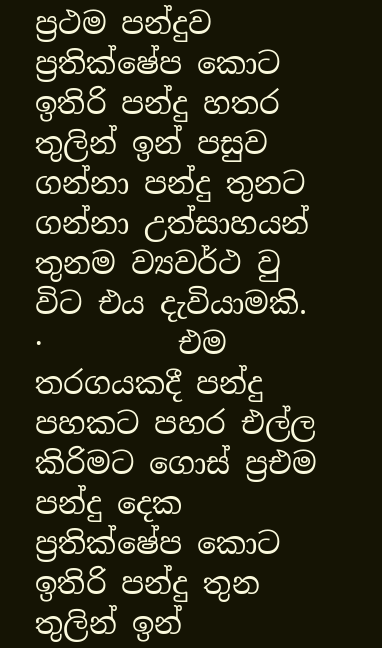ප්‍රථම පන්දුව ප්‍රතික්ෂේප කොට ඉතිරි පන්දු හතර තුලින් ඉන් පසුව ගන්නා පන්දු තුනට ගන්නා උත්සාහයන් තුනම ව්‍යවර්ථ වු විට එය දැවියාමකි.
·         එම තරගයකදී පන්දු පහකට පහර එල්ල කිරිමට ගොස් ප්‍රඑම පන්දු දෙක ප්‍රතික්ෂේප කොට ඉතිරි පන්දු තුන තුලින් ඉන්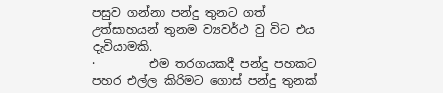පසුව ගන්නා පන්දු තුනට ගත් උත්සාහයන් තුනම ව්‍යවර්ථ වු විට එය දැවියාමකි.
·         එම තරගයකදී පන්දු පහකට පහර එල්ල කිරිමට ගොස් පන්දු තුනක්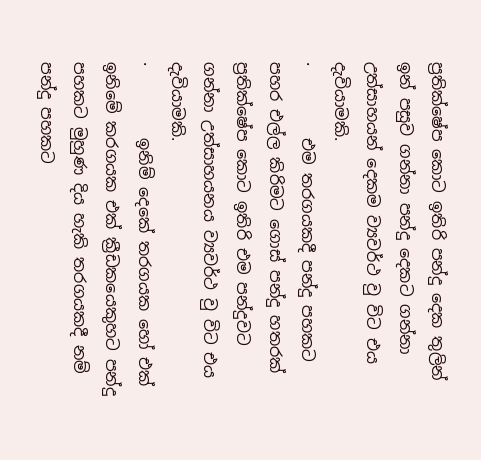ප්‍රතික්ෂේප කොට ඉතිරි පන්දු දෙක තුලින් ඉන් පසුව ගන්නා පන්දු දෙකට ගන්නා උත්සාහයන් දෙකම ව්‍යවර්ථ වු විට එය දැවියාමකි.
·         එම තරගයකදී පන්දු පහකට පහර එල්ල කිරිමට ගොස් පන්දු හතරක් ප්‍රතික්ෂේප කොට ඉතිරි එම පන්දුවට ගන්නා උත්සාහයනය ව්‍යවර්ථ වු විට එය දැවියාමකි.
·         ඉනිම් දෙකේ තරගයක හෝ එක් ඉනිමේ කරගයක එක් ක්‍රීඩකයෙකුහට පන්දු පහකට මුහුණ දිය හැකි තරගයකදී නම් පන්දු පහකට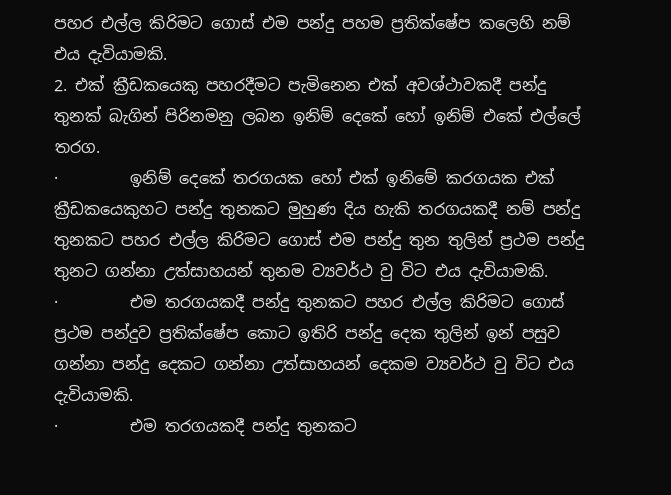පහර එල්ල කිරිමට ගොස් එම පන්දු පහම ප්‍රතික්ෂේප කලෙහි නම් එය දැවියාමකි.
2. එක් ක්‍රීඩකයෙකු පහරදීමට පැමිනෙන එක් අවශ්ථාවකදී පන්දු තුනක් බැගින් පිරිනමනු ලබන ඉනිම් දෙකේ හෝ ඉනිම් එකේ එල්ලේ තරග.
·         ඉනිම් දෙකේ තරගයක හෝ එක් ඉනිමේ කරගයක එක් ක්‍රීඩකයෙකුහට පන්දු තුනකට මුහුණ දිය හැකි තරගයකදී නම් පන්දු තුනකට පහර එල්ල කිරිමට ගොස් එම පන්දු තුන තුලින් ප්‍රථම පන්දු තුනට ගන්නා උත්සාහයන් තුනම ව්‍යවර්ථ වු විට එය දැවියාමකි.
·         එම තරගයකදී පන්දු තුනකට පහර එල්ල කිරිමට ගොස් ප්‍රථම පන්දුව ප්‍රතික්ෂේප කොට ඉතිරි පන්දු දෙක තුලින් ඉන් පසුව ගන්නා පන්දු දෙකට ගන්නා උත්සාහයන් දෙකම ව්‍යවර්ථ වු විට එය දැවියාමකි.
·         එම තරගයකදී පන්දු තුනකට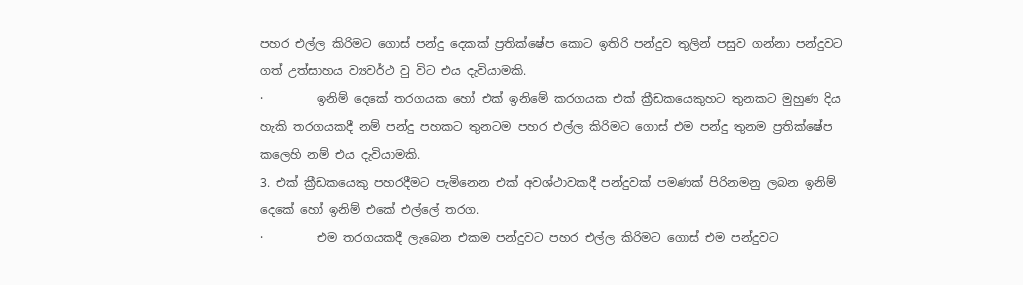පහර එල්ල කිරිමට ගොස් පන්දු දෙකක් ප්‍රතික්ෂේප කොට ඉතිරි පන්දුව තුලින් පසුව ගන්නා පන්දුවට ගත් උත්සාහය ව්‍යවර්ථ වු විට එය දැවියාමකි.
·         ඉනිම් දෙකේ තරගයක හෝ එක් ඉනිමේ කරගයක එක් ක්‍රීඩකයෙකුහට තුනකට මුහුණ දිය හැකි තරගයකදී නම් පන්දු පහකට තුනටම පහර එල්ල කිරිමට ගොස් එම පන්දු තුනම ප්‍රතික්ෂේප කලෙහි නම් එය දැවියාමකි.
3. එක් ක්‍රීඩකයෙකු පහරදීමට පැමිනෙන එක් අවශ්ථාවකදී පන්දුවක් පමණක් පිරිනමනු ලබන ඉනිම් දෙකේ හෝ ඉනිම් එකේ එල්ලේ තරග.
·         එම තරගයකදී ලැබෙන එකම පන්දුවට පහර එල්ල කිරිමට ගොස් එම පන්දුවට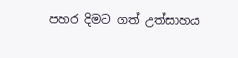පහර දිමට ගත් උත්සාහය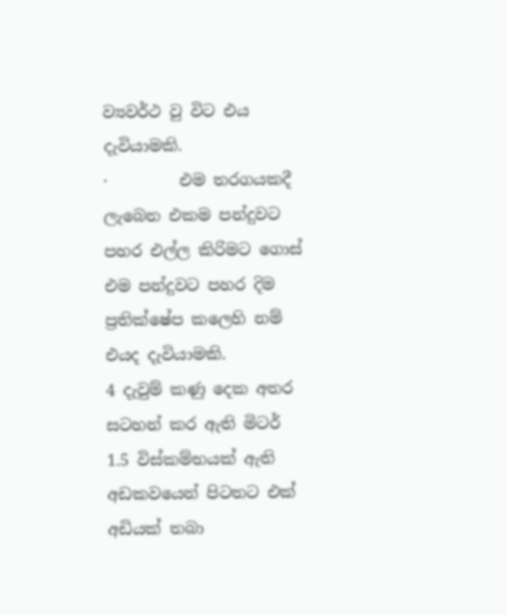ව්‍යවර්ථ වු විට එය දැවියාමකි.
·         එම තරගයකදී ලැබෙන එකම පන්දුවට පහර එල්ල කිරිමට ගොස් එම පන්දුවට පහර දිම ප්‍රතික්ෂේප කලෙහි නම් එයද දැවියාමකි.
4 දැවුම් කණු දෙක අතර සටහන් කර ඇති මිටර් 1.5 විස්කම්භයක් ඇති අඩකවයෙන් පිටතට එක් අඩියක් තබා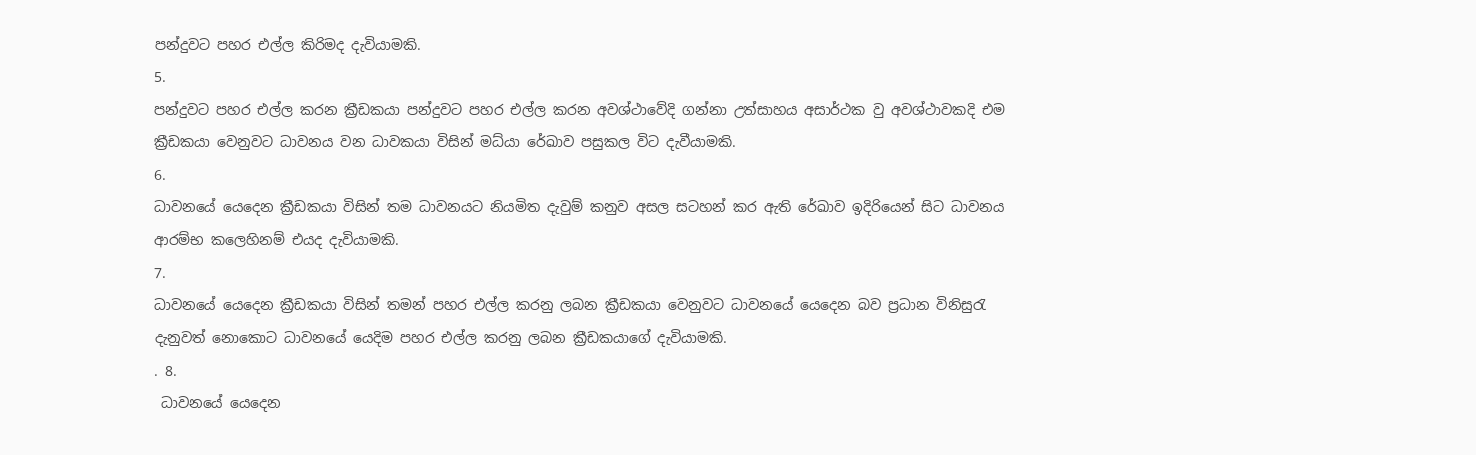පන්දුවට පහර එල්ල කිරිමද දැවියාමකි.
5.
පන්දුවට පහර එල්ල කරන ක්‍රීඩකයා පන්දුවට පහර එල්ල කරන අවශ්ථාවේදි ගන්නා උත්සාහය අසාර්ථක වු අවශ්ථාවකදි එම ක්‍රීඩකයා වෙනුවට ධාවනය වන ධාවකයා විසින් මධ්යා රේඛාව පසුකල විට දැවීයාමකි.
6.
ධාවනයේ යෙදෙන ක්‍රීඩකයා විසින් තම ධාවනයට නියමිත දැවුම් කනුව අසල සටහන් කර ඇති රේඛාව ඉදිරියෙන් සිට ධාවනය ආරම්භ කලෙහිනම් එයද දැවියාමකි.
7.
ධාවනයේ යෙදෙන ක්‍රීඩකයා විසින් තමන් පහර එල්ල කරනු ලබන ක්‍රීඩකයා වෙනුවට ධාවනයේ යෙදෙන බව ප්‍රධාන විනිසුරැ දැනුවත් නොකොට ධාවනයේ යෙදිම පහර එල්ල කරනු ලබන ක්‍රීඩකයාගේ දැවියාමකි.
. 8.
 ධාවනයේ යෙදෙන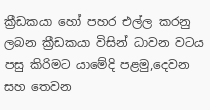ක්‍රීඩකයා හෝ පහර එල්ල කරනු ලබන ක්‍රීඩකයා විසින් ධාවන වටය පසු කිරිමට යාමේදි පළමු,දෙවන සහ තෙවන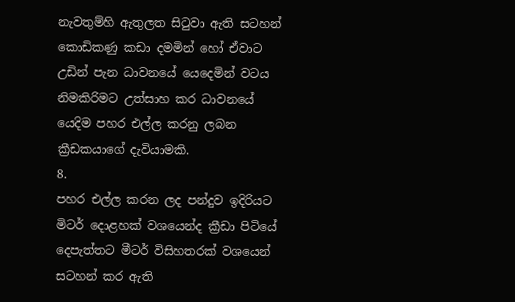නැවතුම්හි ඇතුලත සිටුවා ඇති සටහන් කොඩිකණු කඩා දමමින් හෝ ඒවාට උඩින් පැන ධාවනයේ යෙදෙමින් වටය නිමකිරිමට උත්සාහ කර ධාවනයේ යෙදිම පහර එල්ල කරනු ලබන ක්‍රීඩකයාගේ දැවියාමකි.
8.
පහර එල්ල කරන ලද පන්දුව ඉදිරියට මිටර් දොළහක් වශයෙන්ද ක්‍රීඩා පිටියේ දෙපැත්තට මීටර් විසිහතරක් වශයෙන් සටහන් කර ඇති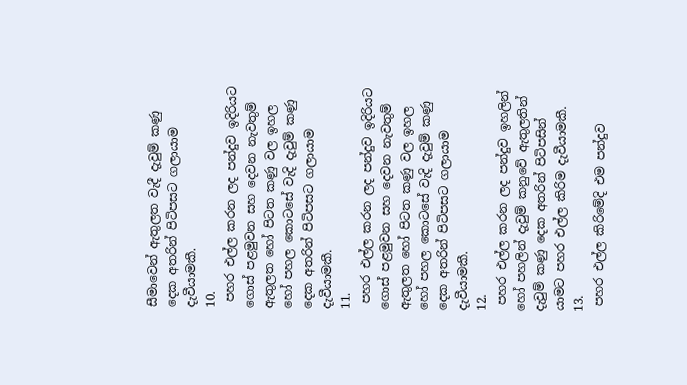සීමාවෙන් ඇතුලත වැදී දැවුම් කණු දෙක අතරින් පිටිපසට ගලායාම දැවීයාමකී.
10.
 පහර එල්ල කරන ලද පන්දුව ඉදිරියට ගොස් පළමුවන සහ දෙවන නැවතුම් ඇතුලත හෝ පිටත කණු වල ඉහල හෝ පහල කොටසේ වැදි දැවුම් කණු දෙක අතරින් පිටිපසට ගලායාම දැවීයාමකී.
11.
 පහර එල්ල කරන ලද පන්දුව ඉදිරියට ගොස් පළමුවන සහ දෙවන නැවතුම් ඇතුලත හෝ පිටත කණු වල ඉහල හෝ පහල කොටසේ වැදි දැවුම් කණු දෙක අතරින් පිටිපසට ගලායාම දැවීයාමකී.
12.
 පහර එල්ල කරන ලද පන්දුව ඉහලින් හෝ පහලින් දැවුම් කනුවේ ඇතුලතින් දැවුම් කණු දෙක අතරින් පිටිපසින් යාමට පහර එල්ල කිරිම දැවීයාමකී.
13.
 පහර එල්ල කිරිමේදි එම පන්දුව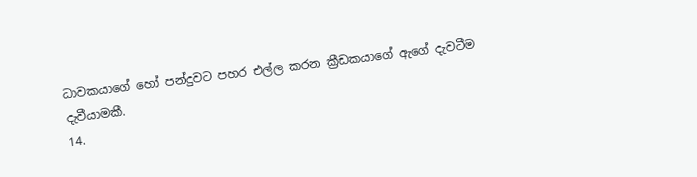ධාවකයාගේ හෝ පන්දුවට පහර එල්ල කරන ක්‍රීඩකයාගේ ඇගේ දැවටීම දැවීයාමකී.
14.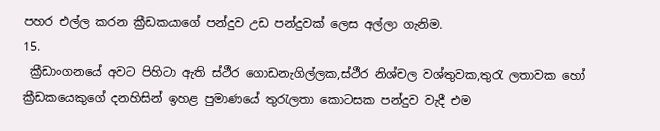පහර එල්ල කරන ක්‍රීඩකයාගේ පන්දුව උඩ පන්දුවක් ලෙස අල්ලා ගැනිම.
15.
 ක්‍රීඩාංගනයේ අවට පිහිටා ඇති ස්ථීර ගොඩනැගිල්ලක,ස්ථීර නිශ්චල වශ්තුවක,තුරැ ලතාවක හෝ ක්‍රීඩකයෙකුගේ දනහිසින් ඉහළ පුමාණයේ තුරැලතා කොටසක පන්දුව වැදී එම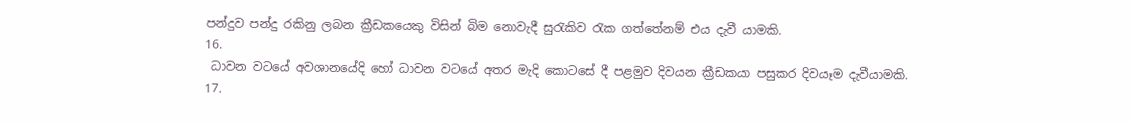පන්දුව පන්දු රකිනු ලබන ක්‍රීඩකයෙකු විසින් බිම නොවැදී සුරැකිව රැක ගත්තේනම් එය දැවී යාමකි.
16.
 ධාවන වටයේ අවශානයේදි හෝ ධාවන වටයේ අතර මැදි කොටසේ දී පළමුව දිවයන ක්‍රීඩකයා පසුකර දිවයෑම දැවීයාමකි.
17.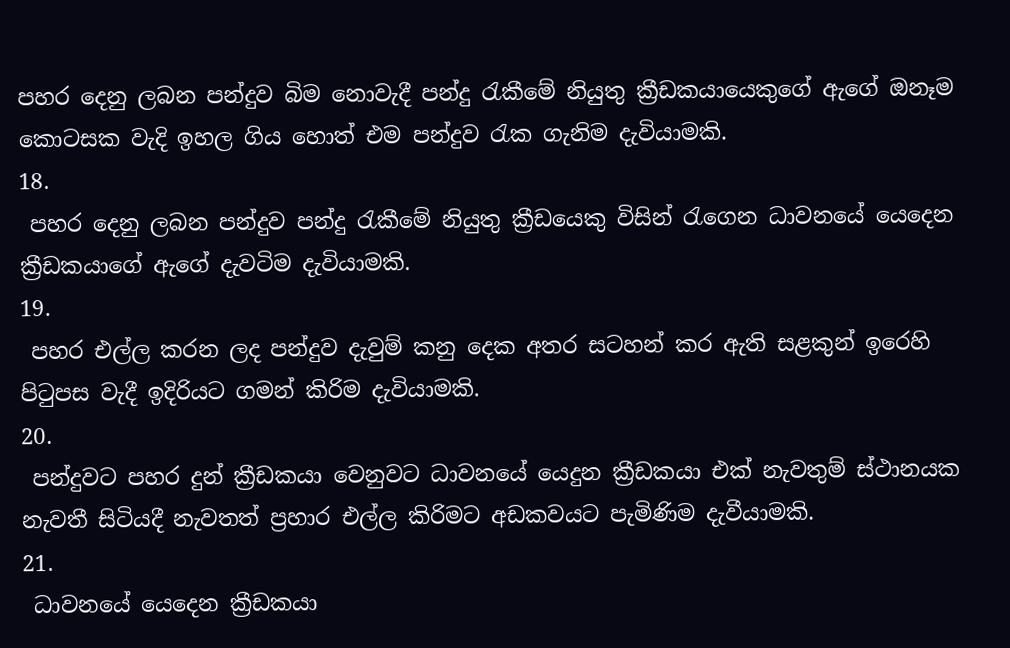පහර දෙනු ලබන පන්දුව බිම නොවැදී පන්දු රැකීමේ නියුතු ක්‍රීඩකයායෙකුගේ ඇගේ ඔනෑම කොටසක වැදි ඉහල ගිය හොත් එම පන්දුව රැක ගැනිම දැවියාමකි.
18.
 පහර දෙනු ලබන පන්දුව පන්දු රැකීමේ නියුතු ක්‍රීඩයෙකු විසින් රැගෙන ධාවනයේ යෙදෙන ක්‍රීඩකයාගේ ඇගේ දැවටිම දැවියාමකි.
19.
 පහර එල්ල කරන ලද පන්දුව දැවුම් කනු දෙක අතර සටහන් කර ඇති සළකුන් ඉරෙහි පිටුපස වැදී ඉදිරියට ගමන් කිරිම දැවියාමකි.
20.
 පන්දුවට පහර දුන් ක්‍රීඩකයා වෙනුවට ධාවනයේ යෙදුන ක්‍රීඩකයා එක් නැවතුම් ස්ථානයක නැවතී සිටියදී නැවතත් ප්‍රහාර එල්ල කිරිමට අඩකවයට පැමිණිම දැවීයාමකි.
21.
 ධාවනයේ යෙදෙන ක්‍රීඩකයා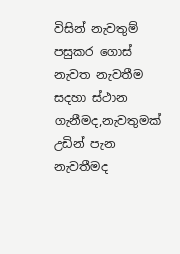විසින් නැවතුම් පසුකර ගොස් නැවත නැවතීම සදහා ස්ථාන ගැනීමද,නැවතුමක් උඩින් පැන නැවතීමද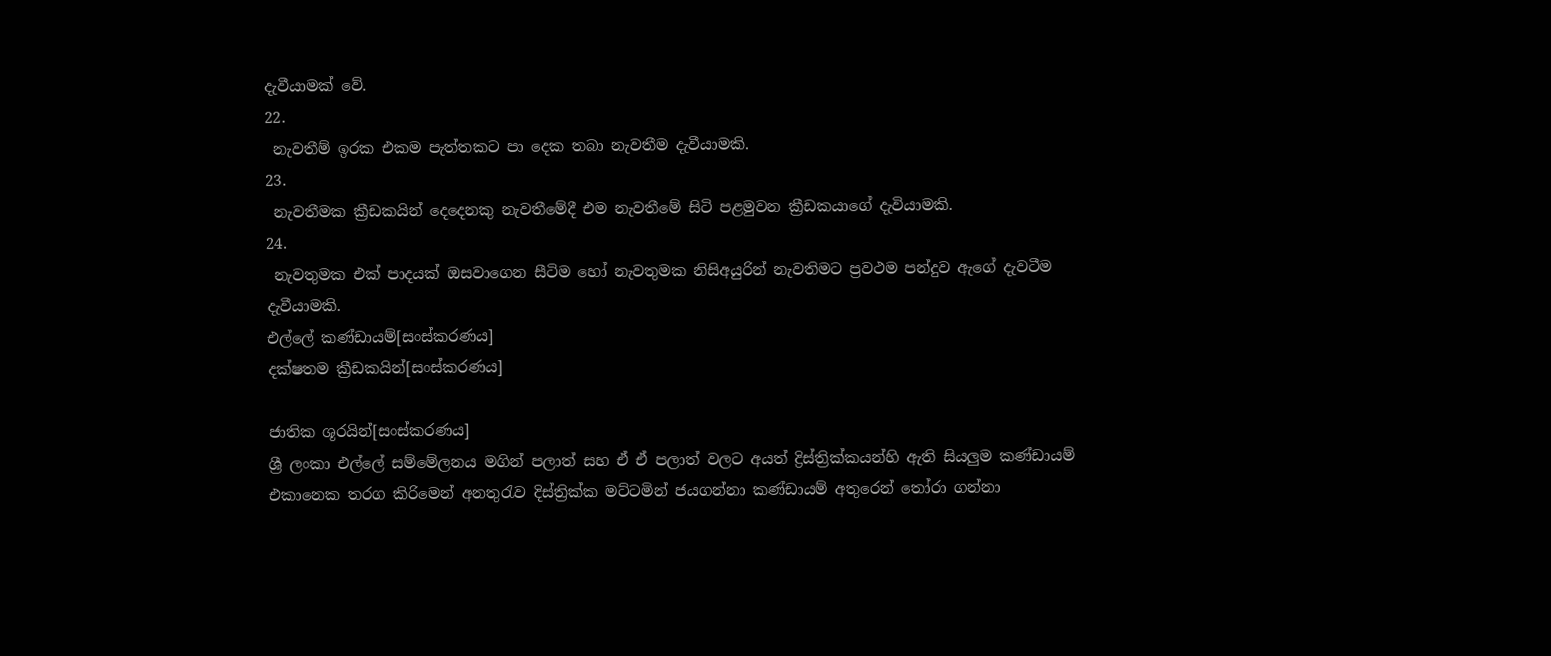දැවීයාමක් වේ.
22.
 නැවතීම් ඉරක එකම පැත්තකට පා දෙක තබා නැවතීම දැවීයාමකි.
23.
 නැවතීමක ක්‍රීඩකයින් දෙදෙනකු නැවතීමේදී එම නැවතීමේ සිටි පළමුවන ක්‍රීඩකයාගේ දැවියාමකි.
24.
 නැවතුමක එක් පාදයක් ඔසවාගෙන සීටිම හෝ නැවතුමක නිසිඅයුරින් නැවතිමට ප්‍රවථම පන්දුව ඇගේ දැවටීම දැවීයාමකි.
එල්ලේ කණ්ඩායම්[සංස්කරණය]
දක්ෂතම ක්‍රීඩකයින්[සංස්කරණය]

ජාතික ශූරයින්[සංස්කරණය]
ශ්‍රී ලංකා එල්ලේ සම්මේලනය මගින් පලාත් සහ ඒ ඒ පලාත් වලට අයත් ද්‍රිස්ත්‍රික්කයන්හි ඇති සියලුම කණ්ඩායම් එකානෙක තරග කිරිමෙන් අනතුරැව දිස්ත්‍රික්ක මට්ටමින් ජයගන්නා කණ්ඩායම් අතුරෙන් තෝරා ගන්නා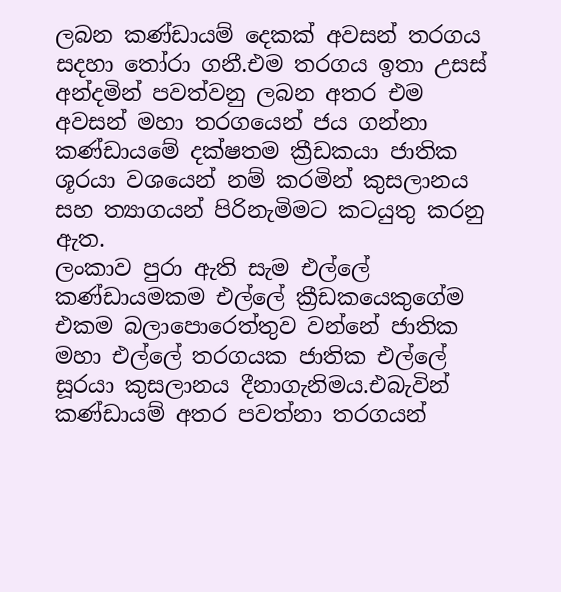ලබන කණ්ඩායම් දෙකක් අවසන් තරගය සදහා තෝරා ගනී.එම තරගය ඉතා උසස් අන්දමින් පවත්වනු ලබන අතර එම අවසන් මහා තරගයෙන් ජය ගන්නා කණ්ඩායමේ දක්ෂතම ක්‍රීඩකයා ජාතික ශූරයා වශයෙන් නම් කරමින් කුසලානය සහ ත්‍යාගයන් පිරිනැමිමට කටයුතු කරනු ඇත.
ලංකාව පුරා ඇති සැම එල්ලේ කණ්ඩායමකම එල්ලේ ක්‍රීඩකයෙකුගේම එකම බලාපොරෙත්තුව වන්නේ ජාතික මහා එල්ලේ තරගයක ජාතික එල්ලේ සූරයා කුසලානය දීනාගැනිමය.එබැවින් කණ්ඩායම් අතර පවත්නා තරගයන්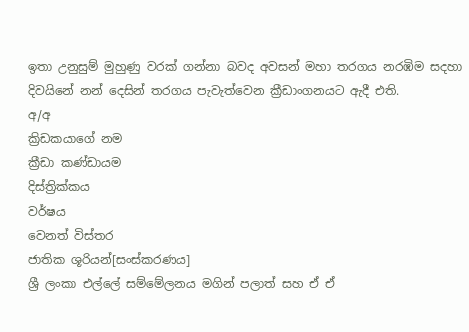ඉතා උනුසුම් මුහුණු වරක් ගන්නා බවද අවසන් මහා තරගය නරඹිම සදහා දිවයිනේ නන් දෙසින් තරගය පැවැත්වෙන ක්‍රීඩාංගනයට ඇදී එති.
අ/අ
ක්‍රිඩකයාගේ නම
ක්‍රීඩා කණ්ඩායම
දිස්ත්‍රික්කය
වර්ෂය
වෙනත් විස්තර
ජාතික ශූරියන්[සංස්කරණය]
ශ්‍රී ලංකා එල්ලේ සම්මේලනය මගින් පලාත් සහ ඒ ඒ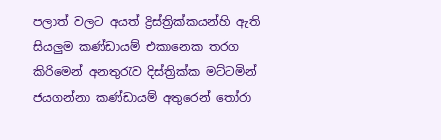පලාත් වලට අයත් ද්‍රිස්ත්‍රික්කයන්හි ඇති සියලුම කණ්ඩායම් එකානෙක තරග කිරිමෙන් අනතුරැව දිස්ත්‍රික්ක මට්ටමින් ජයගන්නා කණ්ඩායම් අතුරෙන් තෝරා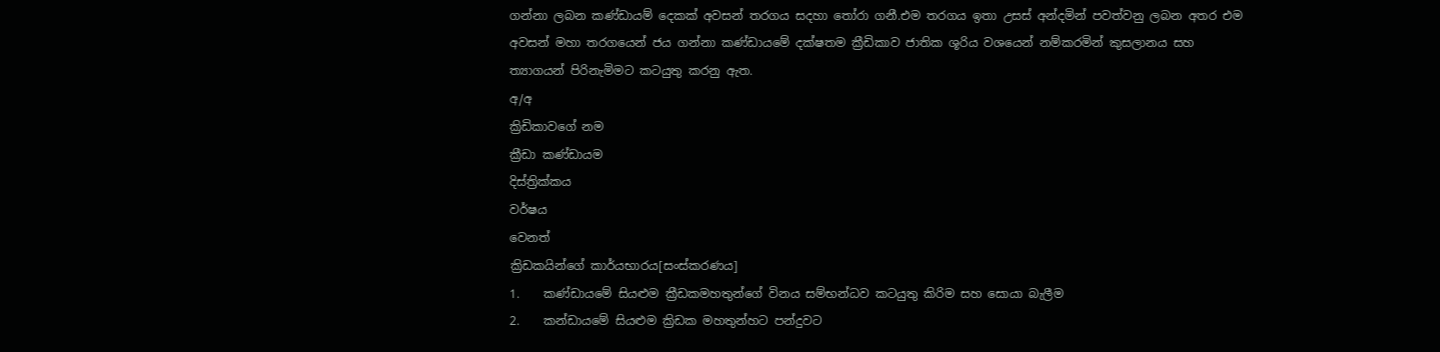ගන්නා ලබන කණ්ඩායම් දෙකක් අවසන් තරගය සදහා තෝරා ගනී.එම තරගය ඉතා උසස් අන්දමින් පවත්වනු ලබන අතර එම අවසන් මහා තරගයෙන් ජය ගන්නා කණ්ඩායමේ දක්ෂතම ක්‍රීඩිකාව ජාතික ශූරිය වශයෙන් නම්කරමින් කුසලානය සහ ත්‍යාගයන් පිරිනැමිමට කටයුතු කරනු ඇත.
අ/අ
ක්‍රිඩිකාවගේ නම
ක්‍රීඩා කණ්ඩායම
දිස්ත්‍රික්කය
වර්ෂය
වෙනත්
ක්‍රිඩකයින්ගේ කාර්යභාරය[සංස්කරණය]
1.    කණ්ඩායමේ සියළුම ක්‍රීඩකමහතුන්ගේ විනය සම්භන්ධව කටයුතු කිරිම සහ සොයා බැලීම
2.    කන්ඩායමේ සියළුම ක්‍රිඩක මහතුන්හට පන්දුවට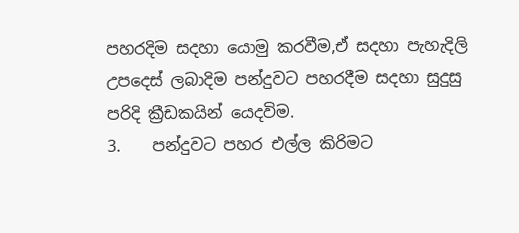පහරදිම සදහා යොමු කරවීම,ඒ සදහා පැහැදිලි උපදෙස් ලබාදිම පන්දුවට පහරදීම සදහා සුදුසු පරිදි ක්‍රීඩකයින් යෙදවිම.
3.    පන්දුවට පහර එල්ල කිරිමට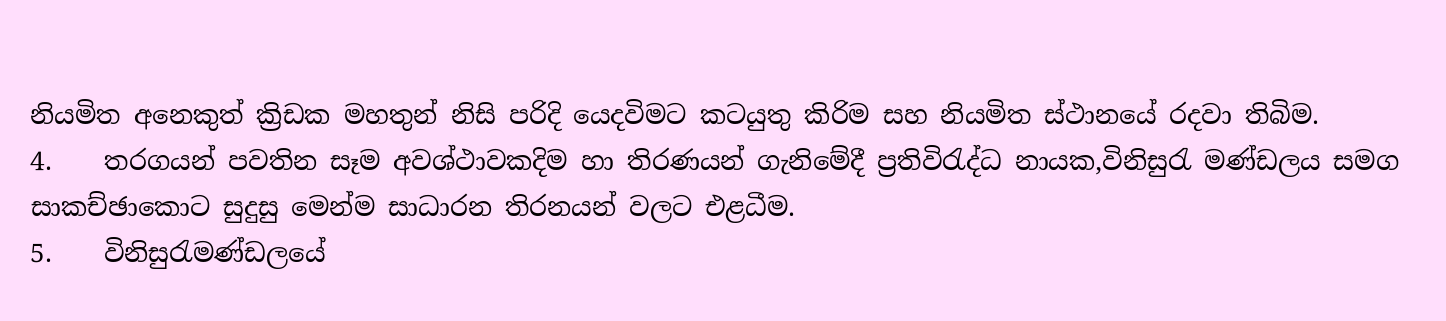නියමිත අනෙකුත් ක්‍රිඩක මහතුන් නිසි පරිදි යෙදවිමට කටයුතු කිරිම සහ නියමිත ස්ථානයේ රදවා තිබිම.
4.    තරගයන් පවතින සෑම අවශ්ථාවකදිම හා තිරණයන් ගැනිමේදී ප්‍රතිවිරැද්ධ නායක,විනිසුරැ මණ්ඩලය සමග සාකච්ඡාකොට සුදුසු මෙන්ම සාධාරන තිරනයන් වලට එළධීම.
5.    විනිසුරැමණ්ඩලයේ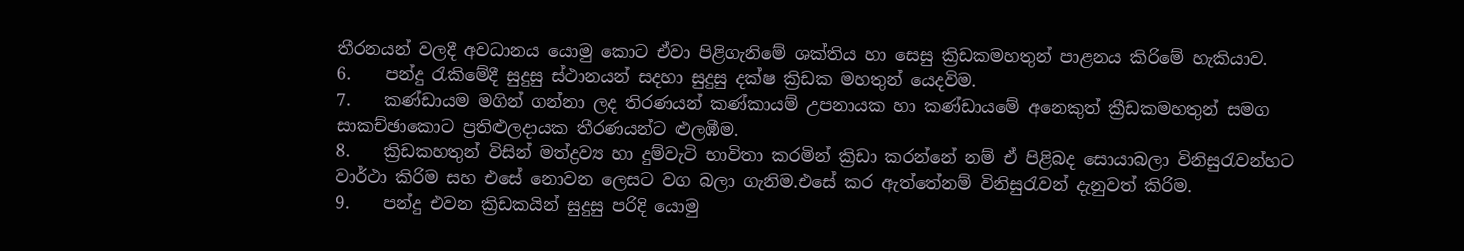තීරනයන් වලදී අවධානය යොමු කොට ඒවා පිළිගැනිමේ ශක්තිය හා සෙසු ක්‍රිඩකමහතුන් පාළනය කිරිමේ හැකියාව.
6.    පන්දු රැකිමේදී සුදුසු ස්ථානයන් සදහා සුදුසු දක්ෂ ක්‍රිඩක මහතුන් යෙදවිම.
7.    කණ්ඩායම මගින් ගන්නා ලද තිරණයන් කණ්කායම් උපනායක හා කණ්ඩායමේ අනෙකුත් ක්‍රීඩකමහතුන් සමග සාකච්ඡාකොට ප්‍රතිළුලදායක තීරණයන්ට ළුලඹීම.
8.    ක්‍රිඩකහතුන් විසින් මත්ද්‍රව්‍ය හා දුම්වැටි භාවිතා කරමින් ක්‍රිඩා කරන්නේ නම් ඒ පිළිබද සොයාබලා විනිසුරැවන්හට වාර්ථා කිරිම සහ එසේ නොවන ලෙසට වග බලා ගැනිම.එසේ කර ඇත්තේනම් විනිසුරැවන් දැනුවත් කිරිම.
9.    පන්දු එවන ක්‍රිඩකයින් සුදුසු පරිදි යොමු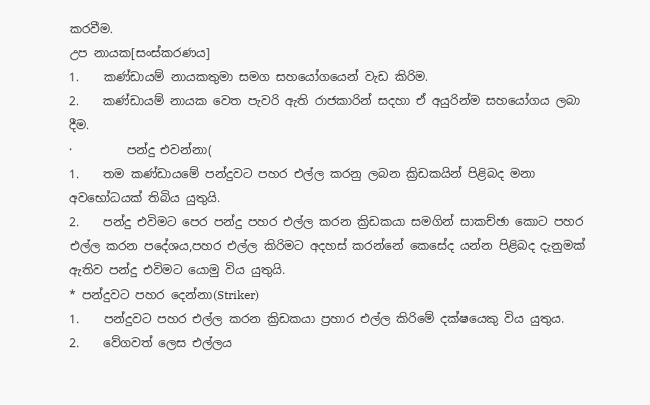කරවීම.
උප නායක[සංස්කරණය]
1.    කණ්ඩායම් නායකතුමා සමග සහයෝගයෙන් වැඩ කිරිම.
2.    කණ්ඩායම් නායක වෙත පැවරි ඇති රාජකාරින් සදහා ඒ අයුරින්ම සහයෝගය ලබා දීම.
·         පන්දු එවන්නා(
1.    තම කණ්ඩායමේ පන්දුවට පහර එල්ල කරනු ලබන ක්‍රිඩකයින් පිළිබද මනා අවභෝධයක් තිබිය යුතුයි.
2.    පන්දු එවිමට පෙර පන්දු පහර එල්ල කරන ක්‍රිඩකයා සමගින් සාකච්ඡා කොට පහර එල්ල කරන පදේශය,පහර එල්ල කිරිමට අදහස් කරන්නේ කෙසේද යන්න පිළිබද දැනුමක් ඇතිව පන්දු එවිමට යොමු විය යුතුයි.
* පන්දුවට පහර දෙන්නා(Striker)
1.    පන්දුවට පහර එල්ල කරන ක්‍රිඩකයා ප්‍රහාර එල්ල කිරිමේ දක්ෂයෙකු විය යුතුය.
2.    වේගවත් ලෙස එල්ලය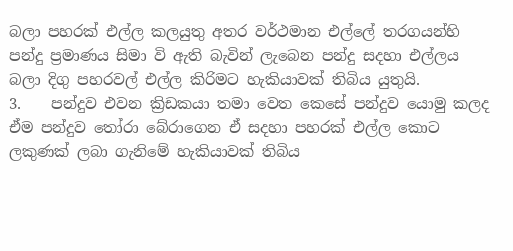බලා පහරක් එල්ල කලයුතු අතර වර්ථමාන එල්ලේ තරගයන්හි පන්දු ප්‍රමාණය සිමා වි ඇති බැවින් ලැබෙන පන්දු සදහා එල්ලය බලා දිගු පහරවල් එල්ල කිරිමට හැකියාවක් තිබිය යුතුයි.
3.    පන්දුව එවන ක්‍රිඩකයා තමා වෙත කෙසේ පන්දුව යොමු කලද ඒම පන්දුව තෝරා බේරාගෙන ඒ සදහා පහරක් එල්ල කොට ලකුණක් ලබා ගැනිමේ හැකියාවක් තිබිය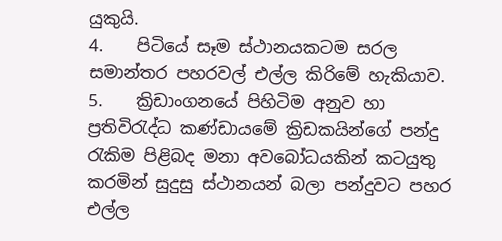යුකුයි.
4.    පිටියේ සෑම ස්ථානයකටම සරල සමාන්තර පහරවල් එල්ල කිරිමේ හැකියාව.
5.    ක්‍රිඩාංගනයේ පිහිටිම අනුව හා ප්‍රතිවිරැද්ධ කණ්ඩායමේ ක්‍රිඩකයින්ගේ පන්දු රැකිම පිළිබද මනා අවබෝධයකින් කටයුතු කරමින් සුදුසු ස්ථානයන් බලා පන්දුවට පහර එල්ල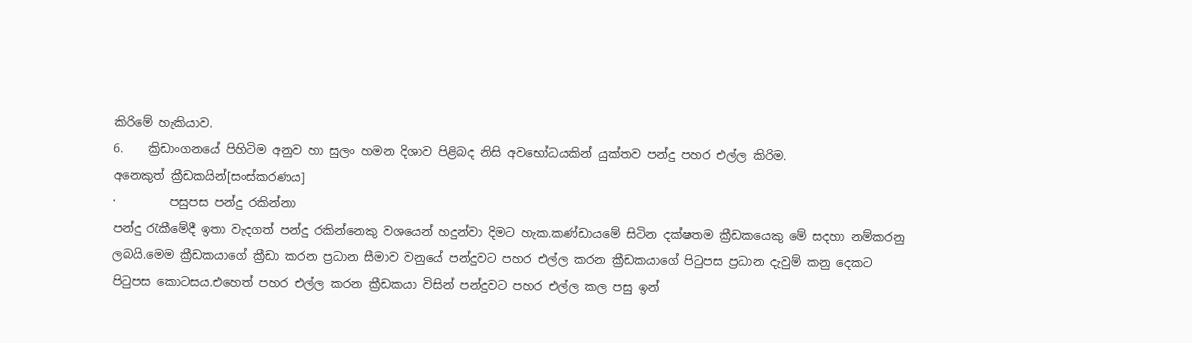කිරිමේ හැකියාව.
6.    ක්‍රිඩාංගනයේ පිහිටිම අනුව හා සුලං හමන දිශාව පිළිබද නිසි අවභෝධයකින් යුක්තව පන්දු පහර එල්ල කිරිම.
අනෙකුත් ක්‍රීඩකයින්[සංස්කරණය]
·         පසුපස පන්දු රකින්නා
පන්දු රැකීමේදී ඉතා වැදගත් පන්දු රකින්නෙකු වශයෙන් හදුන්වා දිමට හැක.කණ්ඩායමේ සිටින දක්ෂතම ක්‍රීඩකයෙකු මේ සදහා නම්කරනු ලබයි.මෙම ක්‍රීඩකයාගේ ක්‍රීඩා කරන ප්‍රධාන සීමාව වනුයේ පන්දුවට පහර එල්ල කරන ක්‍රීඩකයාගේ පිටුපස ප්‍රධාන දැවුම් කනු දෙකට පිටුපස කොටසය.එහෙත් පහර එල්ල කරන ක්‍රීඩකයා විසින් පන්දුවට පහර එල්ල කල පසු ඉන්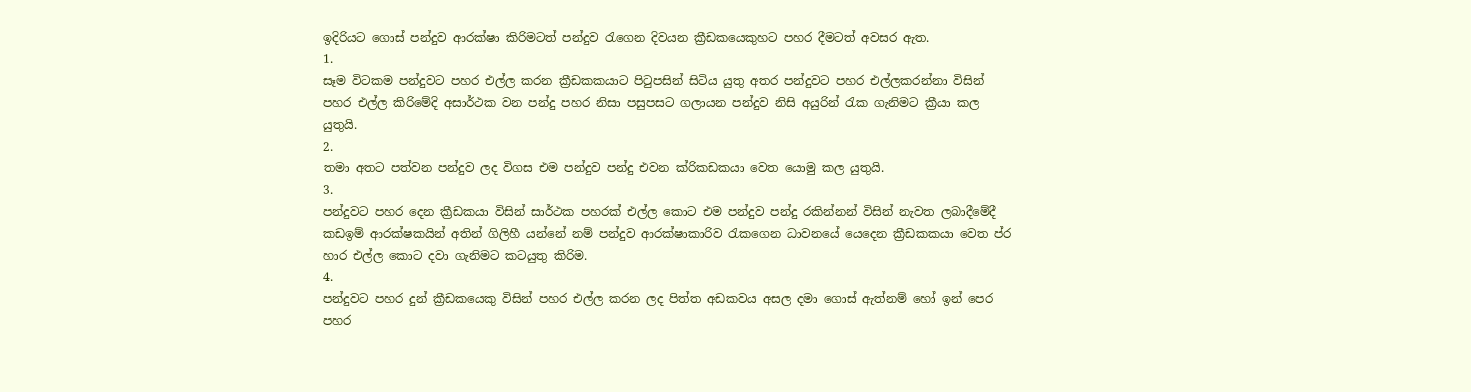ඉදිරියට ගොස් පන්දුව ආරක්ෂා කිරිමටත් පන්දුව රැගෙන දිවයන ක්‍රීඩකයෙකුහට පහර දීමටත් අවසර ඇත.
1.
සෑම විටකම පන්දුවට පහර එල්ල කරන ක්‍රීඩකකයාට පිටුපසින් සිටිය යුතු අතර පන්දුවට පහර එල්ලකරන්නා විසින් පහර එල්ල කිරිමේදි අසාර්ථක වන පන්දු පහර නිසා පසුපසට ගලායන පන්දුව නිසි අයුරින් රැක ගැනිමට ක්‍රීයා කල යුතුයි.
2.
තමා අතට පත්වන පන්දුව ලද විගස එම පන්දුව පන්දු එවන ක්රිකඩකයා වෙත යොමු කල යුතුයි.
3.
පන්දුවට පහර දෙන ක්‍රීඩකයා විසින් සාර්ථක පහරක් එල්ල කොට එම පන්දුව පන්දු රකින්නන් විසින් නැවත ලබාදීමේදී කඩඉම් ආරක්ෂකයින් අතින් ගිලිහී යන්නේ නම් පන්දුව ආරක්ෂාකාරිව රැකගෙන ධාවනයේ යෙදෙන ක්‍රීඩකකයා වෙත ප්ර හාර එල්ල කොට දවා ගැනිමට කටයුතු කිරිම.
4.
පන්දුවට පහර දුන් ක්‍රීඩකයෙකු විසින් පහර එල්ල කරන ලද පිත්ත අඩකවය අසල දමා ගොස් ඇත්නම් හෝ ඉන් පෙර පහර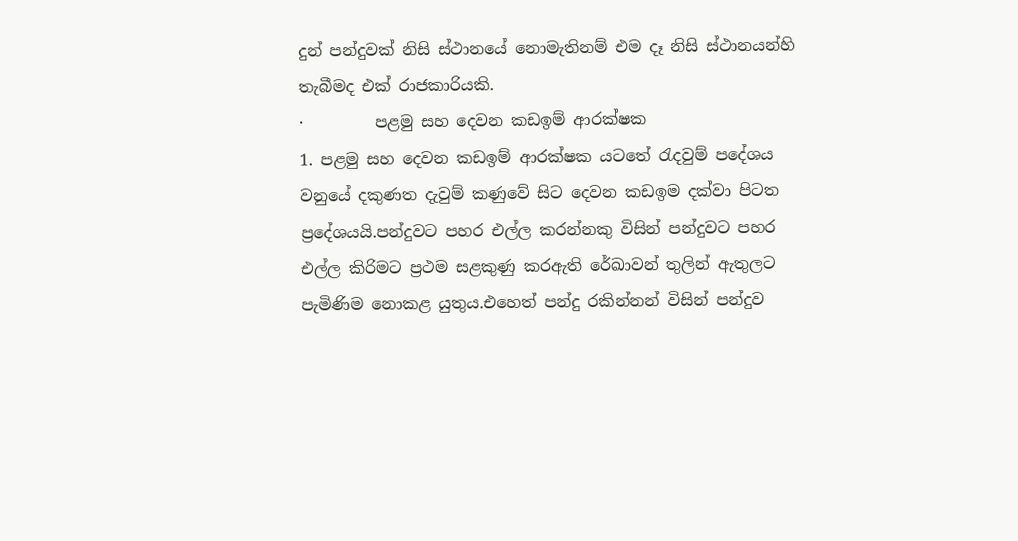දුන් පන්දුවක් නිසි ස්ථානයේ නොමැතිනම් එම දෑ නිසි ස්ථානයන්හි තැබීමද එක් රාජකාරියකි.
·         පළමු සහ දෙවන කඩඉම් ආරක්ෂක
1. පළමු සහ දෙවන කඩඉම් ආරක්ෂක යටතේ රැදවුම් පදේශය වනුයේ දකුණත දැවුම් කණුවේ සිට දෙවන කඩඉම දක්වා පිටත ප්‍රදේශයයි.පන්දුවට පහර එල්ල කරන්නකු විසින් පන්දුවට පහර එල්ල කිරිමට ප්‍රථම සළකුණු කරඇති රේඛාවන් තුලින් ඇතුලට පැමිණිම නොකළ යුතුය.එහෙත් පන්දු රකින්නන් විසින් පන්දුව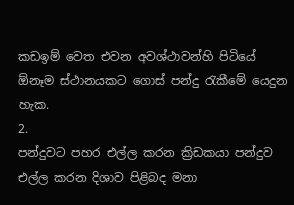කඩඉම් වෙත එවන අවශ්ථාවන්හි පිටියේ ඕනෑම ස්ථානයකට ගොස් පන්දු රැකීමේ යෙදුන හැක.
2.
පන්දුවට පහර එල්ල කරන ක්‍රිඩකයා පන්දුව එල්ල කරන දිශාව පිළිබද මනා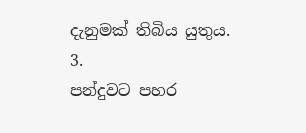දැනුමක් තිබිය යුතුය.
3.
පන්දුවට පහර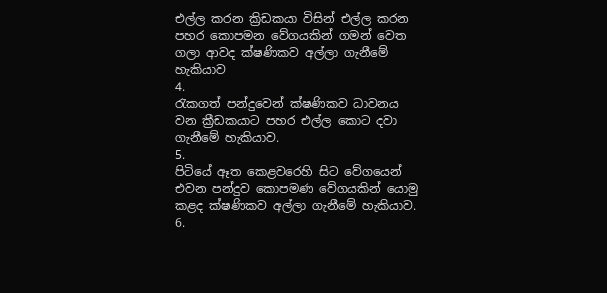එල්ල කරන ක්‍රිඩකයා විසින් එල්ල කරන පහර කොපමන වේගයකින් ගමන් වෙත ගලා ආවද ක්ෂණිකව අල්ලා ගැනීමේ හැකියාව
4.
රැකගත් පන්දුවෙන් ක්ෂණිකව ධාවනය වන ක්‍රීඩකයාට පහර එල්ල කොට දවා ගැනීමේ හැකියාව.
5.
පිටියේ ඈත කෙළවරෙහි සිට වේගයෙන් එවන පන්දුව කොපමණ වේගයකින් යොමු කළද ක්ෂණිකව අල්ලා ගැනීමේ හැකියාව.
6.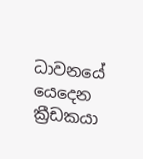ධාවනයේ යෙදෙන ක්‍රීඩකයා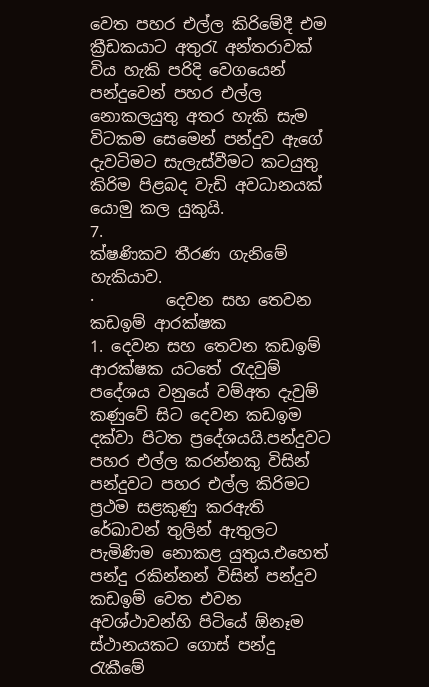වෙත පහර එල්ල කිරිමේදී එම ක්‍රීඩකයාට අතුරැ අන්තරාවක් විය හැකි පරිදි වෙගයෙන් පන්දුවෙන් පහර එල්ල නොකලයුතු අතර හැකි සැම විටකම සෙමෙන් පන්දුව ඇගේ දැවටිමට සැලැස්වීමට කටයුතු කිරිම පිළබද වැඩි අවධානයක් යොමු කල යුකුයි.
7.
ක්ෂණිකව තීරණ ගැනිමේ හැකියාව.
·         දෙවන සහ තෙවන කඩඉම් ආරක්ෂක
1. දෙවන සහ තෙවන කඩඉම් ආරක්ෂක යටතේ රැදවුම් පදේශය වනුයේ වම්අත දැවුම් කණුවේ සිට දෙවන කඩඉම දක්වා පිටත ප්‍රදේශයයි.පන්දුවට පහර එල්ල කරන්නකු විසින් පන්දුවට පහර එල්ල කිරිමට ප්‍රථම සළකුණු කරඇති රේඛාවන් තුලින් ඇතුලට පැමිණිම නොකළ යුතුය.එහෙත් පන්දු රකින්නන් විසින් පන්දුව කඩඉම් වෙත එවන අවශ්ථාවන්හි පිටියේ ඕනෑම ස්ථානයකට ගොස් පන්දු රැකීමේ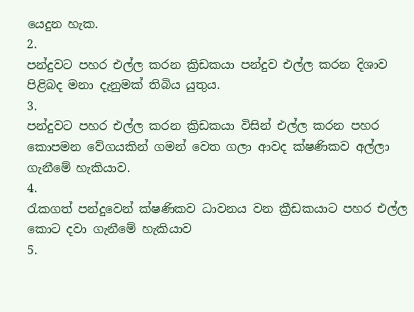යෙදුන හැක.
2.
පන්දුවට පහර එල්ල කරන ක්‍රිඩකයා පන්දුව එල්ල කරන දිශාව පිළිබද මනා දැනුමක් තිබිය යුතුය.
3.
පන්දුවට පහර එල්ල කරන ක්‍රිඩකයා විසින් එල්ල කරන පහර කොපමන වේගයකින් ගමන් වෙත ගලා ආවද ක්ෂණිකව අල්ලා ගැනීමේ හැකියාව.
4.
රැකගත් පන්දුවෙන් ක්ෂණිකව ධාවනය වන ක්‍රීඩකයාට පහර එල්ල කොට දවා ගැනීමේ හැකියාව
5.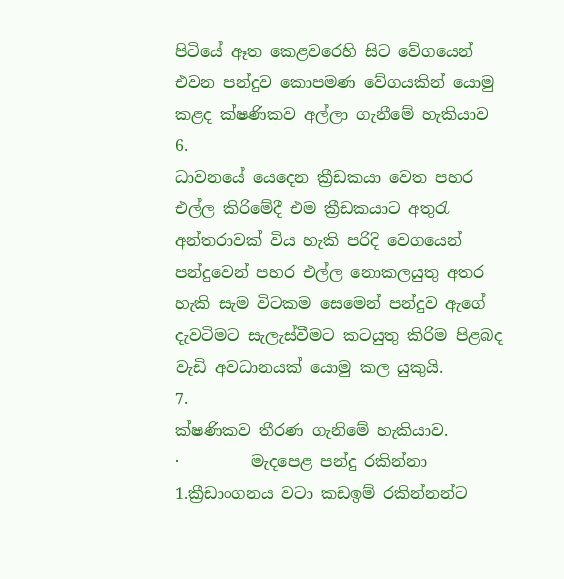පිටියේ ඈත කෙළවරෙහි සිට වේගයෙන් එවන පන්දුව කොපමණ වේගයකින් යොමු කළද ක්ෂණිකව අල්ලා ගැනීමේ හැකියාව
6.
ධාවනයේ යෙදෙන ක්‍රීඩකයා වෙත පහර එල්ල කිරිමේදී එම ක්‍රීඩකයාට අතුරැ අන්තරාවක් විය හැකි පරිදි වෙගයෙන් පන්දුවෙන් පහර එල්ල නොකලයුතු අතර හැකි සැම විටකම සෙමෙන් පන්දුව ඇගේ දැවටිමට සැලැස්වීමට කටයුතු කිරිම පිළබද වැඩි අවධානයක් යොමු කල යුකුයි.
7.
ක්ෂණිකව තීරණ ගැනිමේ හැකියාව.
·         මැදපෙළ පන්දු රකින්නා
1.ක්‍රීඩාංගනය වටා කඩඉම් රකින්නන්ට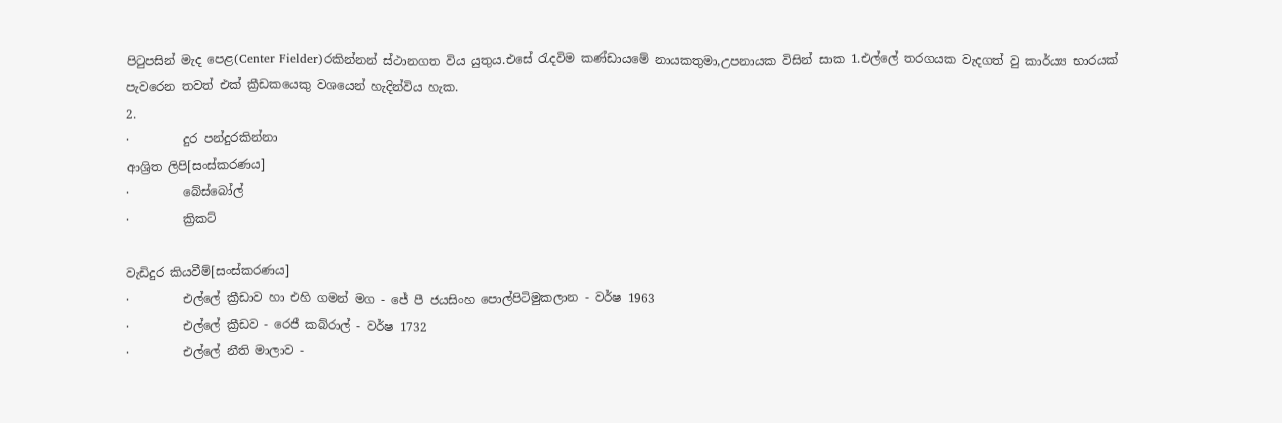පිටුපසින් මැද පෙළ(Center Fielder)රකින්නන් ස්ථානගත විය යුතුය.එසේ රැදවිම කණ්ඩායමේ නායකතුමා,උපනායක විසින් සාක 1.එල්ලේ තරගයක වැදගත් වු කාර්ය්‍ය භාරයක් පැවරෙන තවත් එක් ක්‍රීඩකයෙකු වශයෙන් හැදින්විය හැක.
2.
·         දුර පන්දුරකින්නා
ආශ්‍රිත ලිපි[සංස්කරණය]
·         බේස්බෝල්
·         ක්‍රිකට්

වැඩිදුර කියවීම්[සංස්කරණය]
·         එල්ලේ ක්‍රීඩාව හා එහි ගමන් මග - ජේ පී ජයසිංහ පොල්පිටිමුකලාන - වර්ෂ 1963
·         එල්ලේ ක්‍රීඩව - රෙජී කබ්රාල් - වර්ෂ 1732
·         එල්ලේ නීති මාලාව -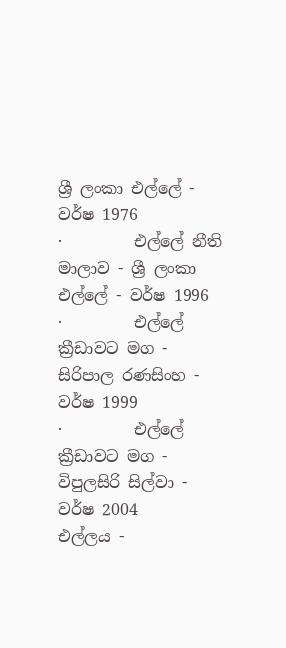ශ්‍රී ලංකා එල්ලේ - වර්ෂ 1976
·         එල්ලේ නීති මාලාව - ශ්‍රී ලංකා එල්ලේ - වර්ෂ 1996
·         එල්ලේ ක්‍රීඩාවට මග - සිරිපාල රණසිංහ - වර්ෂ 1999
·         එල්ලේ ක්‍රීඩාවට මග - විපුලසිරි සිල්වා - වර්ෂ 2004
එල්ලය -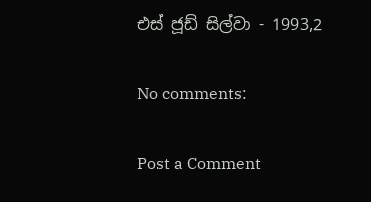එස් ජූඩ් සිල්වා - 1993,2

No comments:

Post a Comment